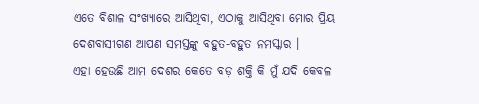ଏତେ ବିଶାଳ ସଂଖ୍ୟାରେ ଆସିଥିବା, ଏଠାକୁ ଆସିଥିବା ମୋର ପ୍ରିୟ ଦେଶବାସୀଗଣ ଆପଣ ସମସ୍ତଙ୍କୁ ବହୁତ-ବହୁତ ନମସ୍କାର ।
ଏହା ହେଉଛି ଆମ ଦେଶର କେତେ ବଡ଼ ଶକ୍ତି କି ମୁଁ ଯଦି କେବଳ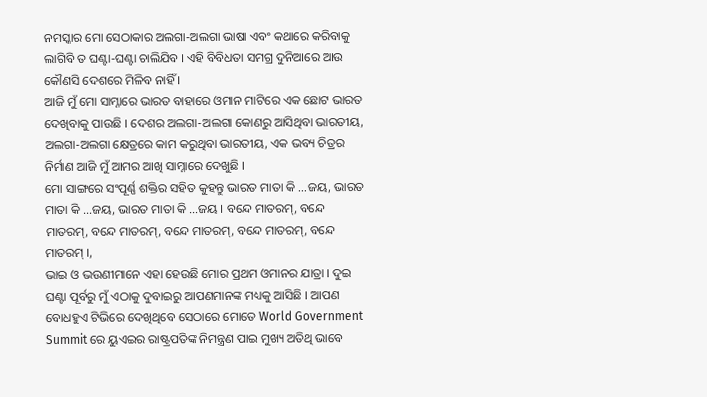ନମସ୍କାର ମୋ ସେଠାକାର ଅଲଗା-ଅଲଗା ଭାଷା ଏବଂ କଥାରେ କରିବାକୁ ଲାଗିବି ତ ଘଣ୍ଟା-ଘଣ୍ଟା ଚାଲିଯିବ । ଏହି ବିବିଧତା ସମଗ୍ର ଦୁନିଆରେ ଆଉ କୌଣସି ଦେଶରେ ମିଳିବ ନାହିଁ ।
ଆଜି ମୁଁ ମୋ ସାମ୍ନାରେ ଭାରତ ବାହାରେ ଓମାନ ମାଟିରେ ଏକ ଛୋଟ ଭାରତ ଦେଖିବାକୁ ପାଉଛି । ଦେଶର ଅଲଗା-ଅଲଗା କୋଣରୁ ଆସିଥିବା ଭାରତୀୟ, ଅଲଗା-ଅଲଗା କ୍ଷେତ୍ରରେ କାମ କରୁଥିବା ଭାରତୀୟ, ଏକ ଭବ୍ୟ ଚିତ୍ରର ନିର୍ମାଣ ଆଜି ମୁଁ ଆମର ଆଖି ସାମ୍ନାରେ ଦେଖୁଛି ।
ମୋ ସାଙ୍ଗରେ ସଂପୂର୍ଣ୍ଣ ଶକ୍ତିର ସହିତ କୁହନ୍ତୁ ଭାରତ ମାତା କି …ଜୟ, ଭାରତ ମାତା କି …ଜୟ, ଭାରତ ମାତା କି …ଜୟ । ବନ୍ଦେ ମାତରମ୍, ବନ୍ଦେ ମାତରମ୍, ବନ୍ଦେ ମାତରମ୍, ବନ୍ଦେ ମାତରମ୍, ବନ୍ଦେ ମାତରମ୍, ବନ୍ଦେ ମାତରମ୍ ।,
ଭାଇ ଓ ଭଉଣୀମାନେ ଏହା ହେଉଛି ମୋର ପ୍ରଥମ ଓମାନର ଯାତ୍ରା । ଦୁଇ ଘଣ୍ଟା ପୂର୍ବରୁ ମୁଁ ଏଠାକୁ ଦୁବାଇରୁ ଆପଣମାନଙ୍କ ମଧ୍ୟକୁ ଆସିଛି । ଆପଣ ବୋଧହୁଏ ଟିଭିରେ ଦେଖିଥିବେ ସେଠାରେ ମୋତେ World Government Summit ରେ ୟୁଏଇର ରାଷ୍ଟ୍ରପତିଙ୍କ ନିମନ୍ତ୍ରଣ ପାଇ ମୁଖ୍ୟ ଅତିଥି ଭାବେ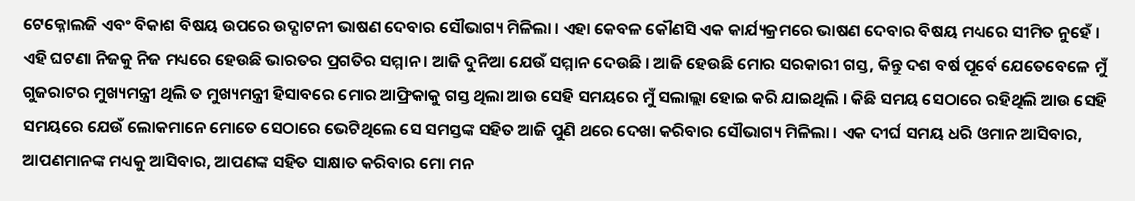ଟେକ୍ନୋଲଜି ଏବଂ ବିକାଶ ବିଷୟ ଉପରେ ଉଦ୍ଘାଟନୀ ଭାଷଣ ଦେବାର ସୌଭାଗ୍ୟ ମିଳିଲା । ଏହା କେବଳ କୌଣସି ଏକ କାର୍ଯ୍ୟକ୍ରମରେ ଭାଷଣ ଦେବାର ବିଷୟ ମଧ୍ୟରେ ସୀମିତ ନୁହେଁ । ଏହି ଘଟଣା ନିଜକୁ ନିଜ ମଧ୍ୟରେ ହେଉଛି ଭାରତର ପ୍ରଗତିର ସମ୍ମାନ । ଆଜି ଦୁନିଆ ଯେଉଁ ସମ୍ମାନ ଦେଉଛି । ଆଜି ହେଉଛି ମୋର ସରକାରୀ ଗସ୍ତ, କିନ୍ତୁ ଦଶ ବର୍ଷ ପୂର୍ବେ ଯେତେବେଳେ ମୁଁ ଗୁଜରାଟର ମୁଖ୍ୟମନ୍ତ୍ରୀ ଥିଲି ତ ମୁଖ୍ୟମନ୍ତ୍ରୀ ହିସାବରେ ମୋର ଆଫ୍ରିକାକୁ ଗସ୍ତ ଥିଲା ଆଉ ସେହି ସମୟରେ ମୁଁ ସଲାଲ୍ଲା ହୋଇ କରି ଯାଇଥିଲି । କିଛି ସମୟ ସେଠାରେ ରହିଥିଲି ଆଉ ସେହି ସମୟରେ ଯେଉଁ ଲୋକମାନେ ମୋତେ ସେଠାରେ ଭେଟିଥିଲେ ସେ ସମସ୍ତଙ୍କ ସହିତ ଆଜି ପୁଣି ଥରେ ଦେଖା କରିବାର ସୌଭାଗ୍ୟ ମିଳିଲା । ଏକ ଦୀର୍ଘ ସମୟ ଧରି ଓମାନ ଆସିବାର, ଆପଣମାନଙ୍କ ମଧ୍ୟକୁ ଆସିବାର, ଆପଣଙ୍କ ସହିତ ସାକ୍ଷାତ କରିବାର ମୋ ମନ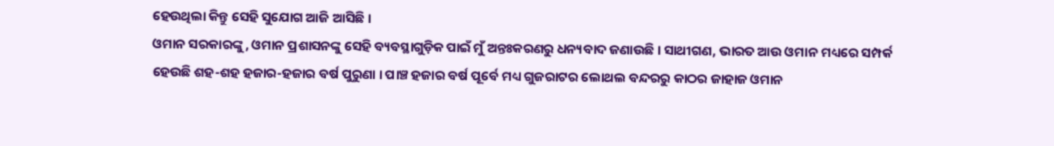ହେଉଥିଲା କିନ୍ତୁ ସେହି ସୁଯୋଗ ଆଜି ଆସିଛି ।
ଓମାନ ସରକାରଙ୍କୁ, ଓମାନ ପ୍ରଶାସନଙ୍କୁ ସେହି ବ୍ୟବସ୍ଥାଗୁଡ଼ିକ ପାଇଁ ମୁଁ ଅନ୍ତଃକରଣରୁ ଧନ୍ୟବାଦ ଜଣାଉଛି । ସାଥୀଗଣ, ଭାରତ ଆଉ ଓମାନ ମଧ୍ୟରେ ସମ୍ପର୍କ ହେଉଛି ଶହ-ଶହ ହଜାର-ହଜାର ବର୍ଷ ପୁରୁଣା । ପାଞ୍ଚ ହଜାର ବର୍ଷ ପୂର୍ବେ ମଧ୍ୟ ଗୁଜରାଟର ଲୋଥଲ ବନ୍ଦରରୁ କାଠର ଜାହାଜ ଓମାନ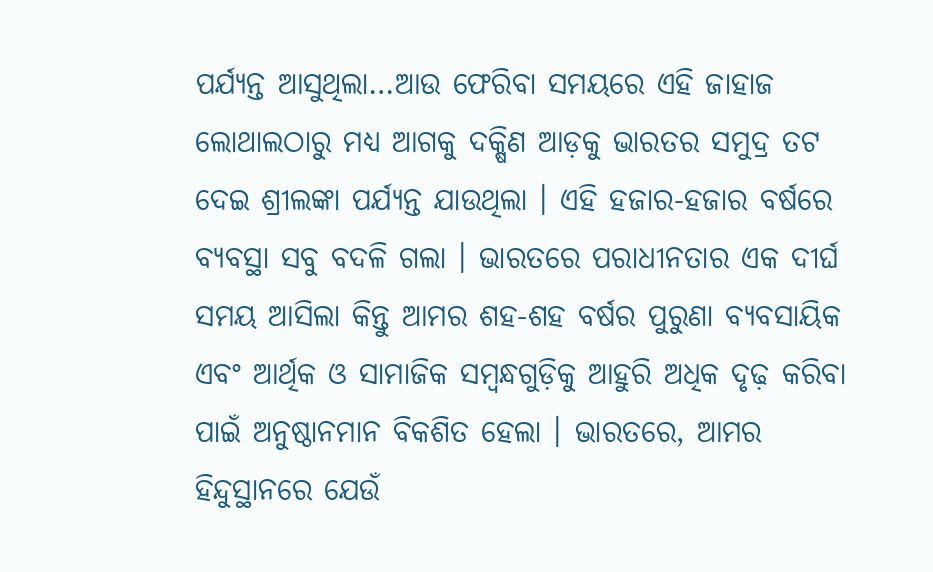ପର୍ଯ୍ୟନ୍ତ ଆସୁଥିଲା…ଆଉ ଫେରିବା ସମୟରେ ଏହି ଜାହାଜ ଲୋଥାଲଠାରୁ ମଧ୍ୟ ଆଗକୁ ଦକ୍ଷିଣ ଆଡ଼କୁ ଭାରତର ସମୁଦ୍ର ତଟ ଦେଇ ଶ୍ରୀଲଙ୍କା ପର୍ଯ୍ୟନ୍ତ ଯାଉଥିଲା । ଏହି ହଜାର-ହଜାର ବର୍ଷରେ ବ୍ୟବସ୍ଥା ସବୁ ବଦଳି ଗଲା । ଭାରତରେ ପରାଧୀନତାର ଏକ ଦୀର୍ଘ ସମୟ ଆସିଲା କିନ୍ତୁ ଆମର ଶହ-ଶହ ବର୍ଷର ପୁରୁଣା ବ୍ୟବସାୟିକ ଏବଂ ଆର୍ଥିକ ଓ ସାମାଜିକ ସମ୍ବନ୍ଧଗୁଡ଼ିକୁ ଆହୁରି ଅଧିକ ଦୃଢ଼ କରିବା ପାଇଁ ଅନୁଷ୍ଠାନମାନ ବିକଶିତ ହେଲା । ଭାରତରେ, ଆମର ହିନ୍ଦୁସ୍ଥାନରେ ଯେଉଁ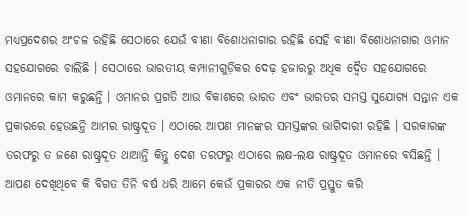ମଧ୍ୟପ୍ରଦେଶର ଅଂଚଳ ରହିଛି ସେଠାରେ ଯେଉଁ ବୀଣା ବିଶୋଧନାଗାର ରହିଛି ସେହି ବୀଣା ବିଶୋଧନାଗାର ଓମାନ ସହଯୋଗରେ ଚାଲିଛି । ସେଠାରେ ଭାରତୀୟ କମ୍ପାନୀଗୁଡ଼ିକର ଦେଢ଼ ହଜାରରୁ ଅଧିକ ଦ୍ୱୈତ ସହଯୋଗରେ ଓମାନରେ କାମ କରୁଛନ୍ତି । ଓମାନର ପ୍ରଗତି ଆଉ ବିକାଶରେ ଭାରତ ଏବଂ ଭାରତର ସମସ୍ତ ସୁଯୋଗ୍ୟ ସନ୍ତାନ ଏକ ପ୍ରକାରରେ ହେଉଛନ୍ତି ଆମର ରାଷ୍ଟ୍ରଦୂତ । ଏଠାରେ ଆପଣ ମାନଙ୍କର ସମସ୍ତଙ୍କର ଭାଗିଦାରୀ ରହିଛି । ସରକାରଙ୍କ ତରଫରୁ ତ ଜଣେ ରାଷ୍ଟ୍ରଦୂତ ଥାଆନ୍ତି କିନ୍ତୁ ଦେଶ ତରଫରୁ ଏଠାରେ ଲକ୍ଷ-ଲକ୍ଷ ରାଷ୍ଟ୍ରଦୂତ ଓମାନରେ ବସିଛନ୍ତି । ଆପଣ ଦେଖିଥିବେ କି ବିଗତ ତିନି ବର୍ଷ ଧରି ଆମେ କେଉଁ ପ୍ରକାରର ଏକ ନୀତି ପ୍ରସ୍ତୁତ କରି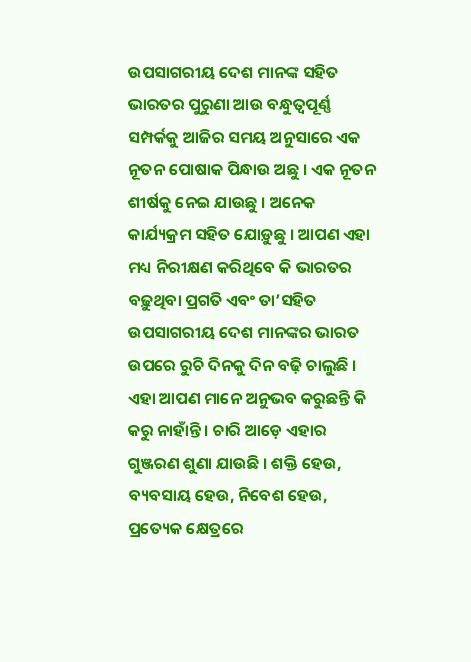ଉପସାଗରୀୟ ଦେଶ ମାନଙ୍କ ସହିତ ଭାରତର ପୁରୁଣା ଆଉ ବନ୍ଧୁତ୍ୱପୂର୍ଣ୍ଣ ସମ୍ପର୍କକୁ ଆଜିର ସମୟ ଅନୁସାରେ ଏକ ନୂତନ ପୋଷାକ ପିନ୍ଧାଉ ଅଛୁ । ଏକ ନୂତନ ଶୀର୍ଷକୁ ନେଇ ଯାଉଛୁ । ଅନେକ କାର୍ଯ୍ୟକ୍ରମ ସହିତ ଯୋଡ଼ୁଛୁ । ଆପଣ ଏହା ମଧ୍ୟ ନିରୀକ୍ଷଣ କରିଥିବେ କି ଭାରତର ବଢ଼ୁଥିବା ପ୍ରଗତି ଏବଂ ତା’ସହିତ ଉପସାଗରୀୟ ଦେଶ ମାନଙ୍କର ଭାରତ ଉପରେ ରୁଚି ଦିନକୁ ଦିନ ବଢ଼ି ଚାଲୁଛି । ଏହା ଆପଣ ମାନେ ଅନୁଭବ କରୁଛନ୍ତି କି କରୁ ନାହାଁନ୍ତି । ଚାରି ଆଡ଼େ ଏହାର ଗୁଞ୍ଜରଣ ଶୁଣା ଯାଉଛି । ଶକ୍ତି ହେଉ, ବ୍ୟବସାୟ ହେଉ, ନିବେଶ ହେଉ, ପ୍ରତ୍ୟେକ କ୍ଷେତ୍ରରେ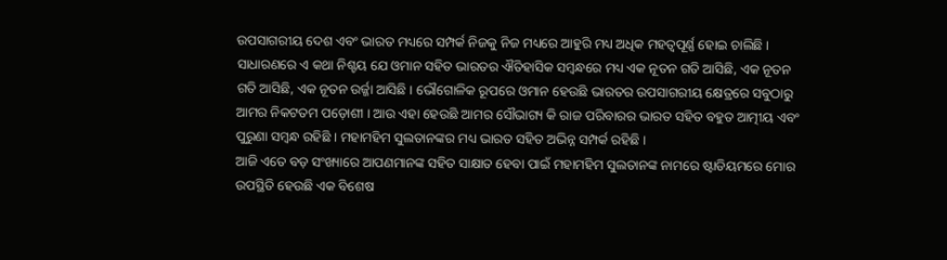ଉପସାଗରୀୟ ଦେଶ ଏବଂ ଭାରତ ମଧ୍ୟରେ ସମ୍ପର୍କ ନିଜକୁ ନିଜ ମଧ୍ୟରେ ଆହୁରି ମଧ୍ୟ ଅଧିକ ମହତ୍ୱପୂର୍ଣ୍ଣ ହୋଇ ଚାଲିଛି । ସାଧାରଣରେ ଏ କଥା ନିଶ୍ଚୟ ଯେ ଓମାନ ସହିତ ଭାରତର ଐତିହାସିକ ସମ୍ବନ୍ଧରେ ମଧ୍ୟ ଏକ ନୂତନ ଗତି ଆସିଛି, ଏକ ନୂତନ ଗତି ଆସିଛି, ଏକ ନୂତନ ଉର୍ଜ୍ଜା ଆସିଛି । ଭୌଗୋଳିକ ରୂପରେ ଓମାନ ହେଉଛି ଭାରତର ଉପସାଗରୀୟ କ୍ଷେତ୍ରରେ ସବୁଠାରୁ ଆମର ନିକଟତମ ପଡ଼ୋଶୀ । ଆଉ ଏହା ହେଉଛି ଆମର ସୌଭାଗ୍ୟ କି ରାଜ ପରିବାରର ଭାରତ ସହିତ ବହୁତ ଆତ୍ମୀୟ ଏବଂ ପୁରୁଣା ସମ୍ବନ୍ଧ ରହିଛି । ମହାମହିମ ସୁଲତାନଙ୍କର ମଧ୍ୟ ଭାରତ ସହିତ ଅଭିନ୍ନ ସମ୍ପର୍କ ରହିଛି ।
ଆଜି ଏତେ ବଡ଼ ସଂଖ୍ୟାରେ ଆପଣମାନଙ୍କ ସହିତ ସାକ୍ଷାତ ହେବା ପାଇଁ ମହାମହିମ ସୁଲତାନଙ୍କ ନାମରେ ଷ୍ଟାଡିୟମରେ ମୋର ଉପସ୍ଥିତି ହେଉଛି ଏକ ବିଶେଷ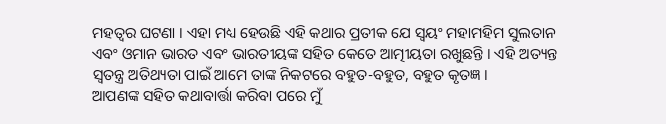ମହତ୍ୱର ଘଟଣା । ଏହା ମଧ୍ୟ ହେଉଛି ଏହି କଥାର ପ୍ରତୀକ ଯେ ସ୍ୱୟଂ ମହାମହିମ ସୁଲତାନ ଏବଂ ଓମାନ ଭାରତ ଏବଂ ଭାରତୀୟଙ୍କ ସହିତ କେତେ ଆତ୍ମୀୟତା ରଖୁଛନ୍ତି । ଏହି ଅତ୍ୟନ୍ତ ସ୍ୱତନ୍ତ୍ର ଅତିଥ୍ୟତା ପାଇଁ ଆମେ ତାଙ୍କ ନିକଟରେ ବହୁତ-ବହୁତ, ବହୁତ କୃତଜ୍ଞ ।
ଆପଣଙ୍କ ସହିତ କଥାବାର୍ତ୍ତା କରିବା ପରେ ମୁଁ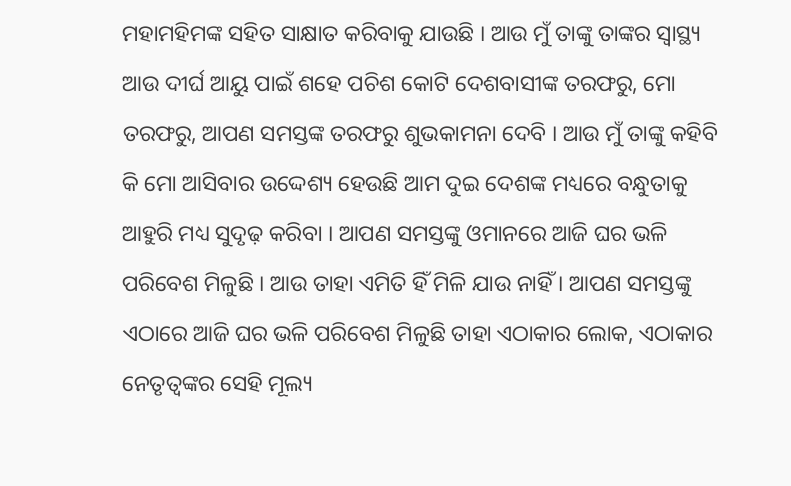ମହାମହିମଙ୍କ ସହିତ ସାକ୍ଷାତ କରିବାକୁ ଯାଉଛି । ଆଉ ମୁଁ ତାଙ୍କୁ ତାଙ୍କର ସ୍ୱାସ୍ଥ୍ୟ ଆଉ ଦୀର୍ଘ ଆୟୁ ପାଇଁ ଶହେ ପଚିଶ କୋଟି ଦେଶବାସୀଙ୍କ ତରଫରୁ, ମୋ ତରଫରୁ, ଆପଣ ସମସ୍ତଙ୍କ ତରଫରୁ ଶୁଭକାମନା ଦେବି । ଆଉ ମୁଁ ତାଙ୍କୁ କହିବି କି ମୋ ଆସିବାର ଉଦ୍ଦେଶ୍ୟ ହେଉଛି ଆମ ଦୁଇ ଦେଶଙ୍କ ମଧ୍ୟରେ ବନ୍ଧୁତାକୁ ଆହୁରି ମଧ୍ୟ ସୁଦୃଢ଼ କରିବା । ଆପଣ ସମସ୍ତଙ୍କୁ ଓମାନରେ ଆଜି ଘର ଭଳି ପରିବେଶ ମିଳୁଛି । ଆଉ ତାହା ଏମିତି ହିଁ ମିଳି ଯାଉ ନାହିଁ । ଆପଣ ସମସ୍ତଙ୍କୁ ଏଠାରେ ଆଜି ଘର ଭଳି ପରିବେଶ ମିଳୁଛି ତାହା ଏଠାକାର ଲୋକ, ଏଠାକାର ନେତୃତ୍ୱଙ୍କର ସେହି ମୂଲ୍ୟ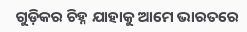ଗୁଡ଼ିକର ଚିହ୍ନ ଯାହାକୁ ଆମେ ଭାରତରେ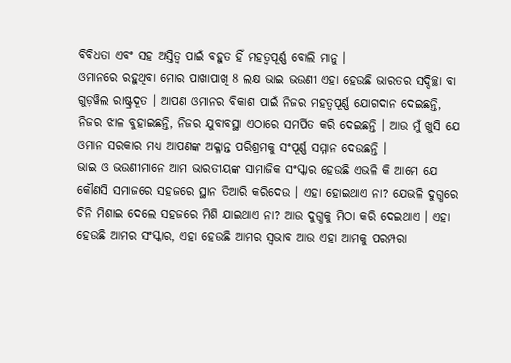ବିବିଧତା ଏବଂ ସହ ଅସ୍ତିତ୍ୱ ପାଇଁ ବହୁତ ହିଁ ମହତ୍ୱପୂର୍ଣ୍ଣ ବୋଲି ମାନୁ ।
ଓମାନରେ ରହୁଥିବା ମୋର ପାଖାପାଖି 8 ଲକ୍ଷ ଭାଇ ଭଉଣୀ ଏହା ହେଉଛି ଭାରତର ସଦ୍ଦିଚ୍ଛା ବା ଗୁଡ଼ୱିଲ ରାଷ୍ଟ୍ରଦୂତ । ଆପଣ ଓମାନର ବିକାଶ ପାଇଁ ନିଜର ମହତ୍ୱପୂର୍ଣ୍ଣ ଯୋଗଦାନ ଦେଇଛନ୍ତି, ନିଜର ଝାଳ ବୁହାଇଛନ୍ତି, ନିଜର ଯୁବାବସ୍ଥା ଏଠାରେ ସମର୍ପିତ କରି ଦେଇଛନ୍ତି । ଆଉ ମୁଁ ଖୁସି ଯେ ଓମାନ ସରକାର ମଧ୍ୟ ଆପଣଙ୍କ ଅକ୍ଳାନ୍ତ ପରିଶ୍ରମକୁ ସଂପୂର୍ଣ୍ଣ ସମ୍ମାନ ଦେଉଛନ୍ତି ।
ଭାଇ ଓ ଭଉଣୀମାନେ ଆମ ଭାରତୀୟଙ୍କ ସାମାଜିକ ସଂସ୍କାର ହେଉଛି ଏଭଳି କି ଆମେ ଯେ କୌଣସି ସମାଜରେ ସହଜରେ ସ୍ଥାନ ତିଆରି କରିଦେଉ । ଏହା ହୋଇଥାଏ ନା? ଯେଭଳି ଦୁଗ୍ଧରେ ଚିନି ମିଶାଇ ଦେଲେ ସହଜରେ ମିଶି ଯାଇଥାଏ ନା? ଆଉ ଦୁଗ୍ଧକୁ ମିଠା କରି ଦେଇଥାଏ । ଏହା ହେଉଛି ଆମର ସଂସ୍କାର, ଏହା ହେଉଛି ଆମର ସ୍ୱଭାବ ଆଉ ଏହା ଆମକୁ ପରମ୍ପରା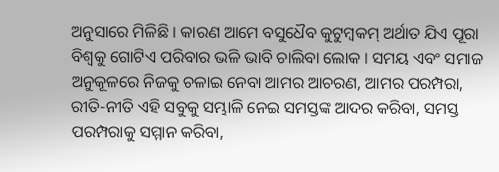ଅନୁସାରେ ମିଳିଛି । କାରଣ ଆମେ ବସୁଧୈବ କୁଟୁମ୍ବକମ୍ ଅର୍ଥାତ ଯିଏ ପୂରା ବିଶ୍ୱକୁ ଗୋଟିଏ ପରିବାର ଭଳି ଭାବି ଚାଲିବା ଲୋକ । ସମୟ ଏବଂ ସମାଜ ଅନୁକୂଳରେ ନିଜକୁ ଚଳାଇ ନେବା ଆମର ଆଚରଣ, ଆମର ପରମ୍ପରା, ରୀତି-ନୀତି ଏହି ସବୁକୁ ସମ୍ଭାଳି ନେଇ ସମସ୍ତଙ୍କ ଆଦର କରିବା, ସମସ୍ତ ପରମ୍ପରାକୁ ସମ୍ମାନ କରିବା,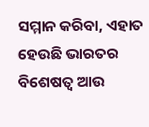ସମ୍ମାନ କରିବା, ଏହାତ ହେଉଛି ଭାରତର ବିଶେଷତ୍ୱ ଆଉ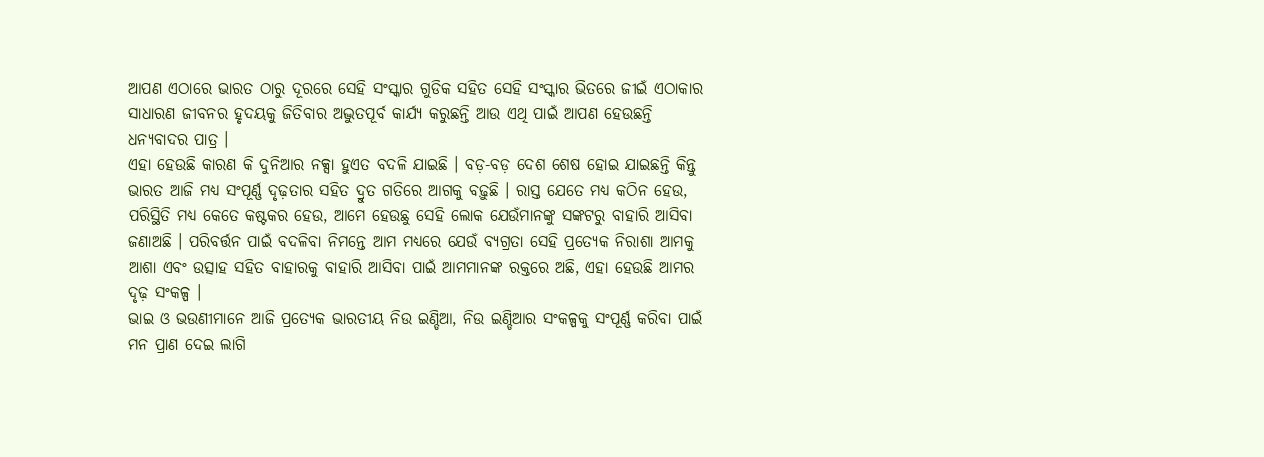ଆପଣ ଏଠାରେ ଭାରତ ଠାରୁ ଦୂରରେ ସେହି ସଂସ୍କାର ଗୁଡିକ ସହିତ ସେହି ସଂସ୍କାର ଭିତରେ ଜୀଇଁ ଏଠାକାର ସାଧାରଣ ଜୀବନର ହୃଦୟକୁ ଜିତିବାର ଅଦ୍ଭୁତପୂର୍ବ କାର୍ଯ୍ୟ କରୁଛନ୍ତି ଆଉ ଏଥି ପାଇଁ ଆପଣ ହେଉଛନ୍ତି ଧନ୍ୟବାଦର ପାତ୍ର ।
ଏହା ହେଉଛି କାରଣ କି ଦୁନିଆର ନକ୍ସା ହୁଏତ ବଦଳି ଯାଇଛି । ବଡ଼-ବଡ଼ ଦେଶ ଶେଷ ହୋଇ ଯାଇଛନ୍ତି କିନ୍ତୁ ଭାରତ ଆଜି ମଧ୍ୟ ସଂପୂର୍ଣ୍ଣ ଦୃଢ଼ତାର ସହିତ ଦ୍ରୁତ ଗତିରେ ଆଗକୁ ବଢ଼ୁଛି । ରାସ୍ତ ଯେତେ ମଧ୍ୟ କଠିନ ହେଉ, ପରିସ୍ଥିତି ମଧ୍ୟ କେତେ କଷ୍ଟକର ହେଉ, ଆମେ ହେଉଛୁ ସେହି ଲୋକ ଯେଉଁମାନଙ୍କୁ ସଙ୍କଟରୁ ବାହାରି ଆସିବା ଜଣାଅଛି । ପରିବର୍ତ୍ତନ ପାଇଁ ବଦଳିବା ନିମନ୍ତେ ଆମ ମଧ୍ୟରେ ଯେଉଁ ବ୍ୟଗ୍ରତା ସେହି ପ୍ରତ୍ୟେକ ନିରାଶା ଆମକୁ ଆଶା ଏବଂ ଉତ୍ସାହ ସହିତ ବାହାରକୁ ବାହାରି ଆସିବା ପାଇଁ ଆମମାନଙ୍କ ରକ୍ତରେ ଅଛି, ଏହା ହେଉଛି ଆମର ଦୃଢ଼ ସଂକଳ୍ପ ।
ଭାଇ ଓ ଭଉଣୀମାନେ ଆଜି ପ୍ରତ୍ୟେକ ଭାରତୀୟ ନିଉ ଇଣ୍ଡିଆ, ନିଉ ଇଣ୍ଡିଆର ସଂକଳ୍ପକୁ ସଂପୂର୍ଣ୍ଣ କରିବା ପାଇଁ ମନ ପ୍ରାଣ ଦେଇ ଲାଗି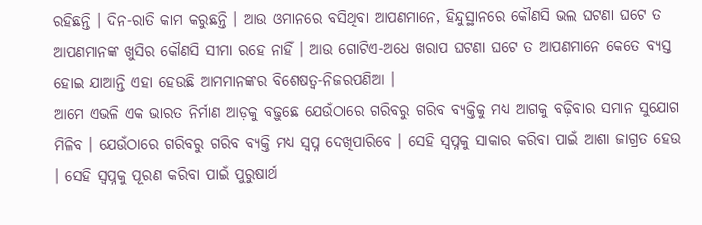ରହିଛନ୍ତି । ଦିନ-ରାତି କାମ କରୁଛନ୍ତି । ଆଉ ଓମାନରେ ବସିଥିବା ଆପଣମାନେ, ହିନ୍ଦୁସ୍ଥାନରେ କୌଣସି ଭଲ ଘଟଣା ଘଟେ ତ ଆପଣମାନଙ୍କ ଖୁସିର କୌଣସି ସୀମା ରହେ ନାହିଁ । ଆଉ ଗୋଟିଏ-ଅଧେ ଖରାପ ଘଟଣା ଘଟେ ତ ଆପଣମାନେ କେତେ ବ୍ୟସ୍ତ ହୋଇ ଯାଆନ୍ତି ଏହା ହେଉଛି ଆମମାନଙ୍କର ବିଶେଷତ୍ୱ-ନିଜରପଣିଆ ।
ଆମେ ଏଭଳି ଏକ ଭାରତ ନିର୍ମାଣ ଆଡ଼କୁ ବଢ଼ୁଛେ ଯେଉଁଠାରେ ଗରିବରୁ ଗରିବ ବ୍ୟକ୍ତିକୁ ମଧ୍ୟ ଆଗକୁ ବଢ଼ିବାର ସମାନ ସୁଯୋଗ ମିଳିବ । ଯେଉଁଠାରେ ଗରିବରୁ ଗରିବ ବ୍ୟକ୍ତି ମଧ୍ୟ ସ୍ୱପ୍ନ ଦେଖିପାରିବେ । ସେହି ସ୍ୱପ୍ନକୁ ସାକାର କରିବା ପାଇଁ ଆଶା ଜାଗ୍ରତ ହେଉ । ସେହି ସ୍ୱପ୍ନକୁ ପୂରଣ କରିବା ପାଇଁ ପୁରୁଷାର୍ଥ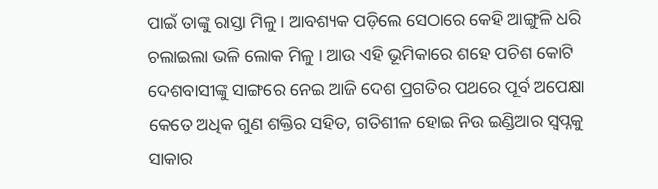ପାଇଁ ତାଙ୍କୁ ରାସ୍ତା ମିଳୁ । ଆବଶ୍ୟକ ପଡ଼ିଲେ ସେଠାରେ କେହି ଆଙ୍ଗୁଳି ଧରି ଚଲାଇଲା ଭଳି ଲୋକ ମିଳୁ । ଆଉ ଏହି ଭୂମିକାରେ ଶହେ ପଚିଶ କୋଟି ଦେଶବାସୀଙ୍କୁ ସାଙ୍ଗରେ ନେଇ ଆଜି ଦେଶ ପ୍ରଗତିର ପଥରେ ପୂର୍ବ ଅପେକ୍ଷା କେତେ ଅଧିକ ଗୁଣ ଶକ୍ତିର ସହିତ, ଗତିଶୀଳ ହୋଇ ନିଉ ଇଣ୍ଡିଆର ସ୍ୱପ୍ନକୁ ସାକାର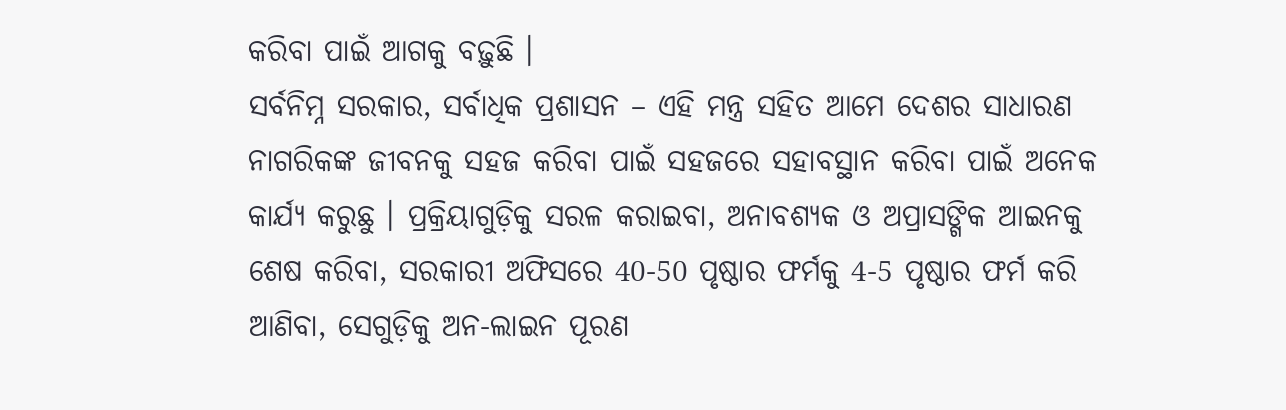କରିବା ପାଇଁ ଆଗକୁ ବଢ଼ୁଛି ।
ସର୍ବନିମ୍ନ ସରକାର, ସର୍ବାଧିକ ପ୍ରଶାସନ – ଏହି ମନ୍ତ୍ର ସହିତ ଆମେ ଦେଶର ସାଧାରଣ ନାଗରିକଙ୍କ ଜୀବନକୁ ସହଜ କରିବା ପାଇଁ ସହଜରେ ସହାବସ୍ଥାନ କରିବା ପାଇଁ ଅନେକ କାର୍ଯ୍ୟ କରୁଛୁ । ପ୍ରକ୍ରିୟାଗୁଡ଼ିକୁ ସରଳ କରାଇବା, ଅନାବଶ୍ୟକ ଓ ଅପ୍ରାସଙ୍ଗିକ ଆଇନକୁ ଶେଷ କରିବା, ସରକାରୀ ଅଫିସରେ 40-50 ପୃଷ୍ଠାର ଫର୍ମକୁ 4-5 ପୃଷ୍ଠାର ଫର୍ମ କରି ଆଣିବା, ସେଗୁଡ଼ିକୁ ଅନ-ଲାଇନ ପୂରଣ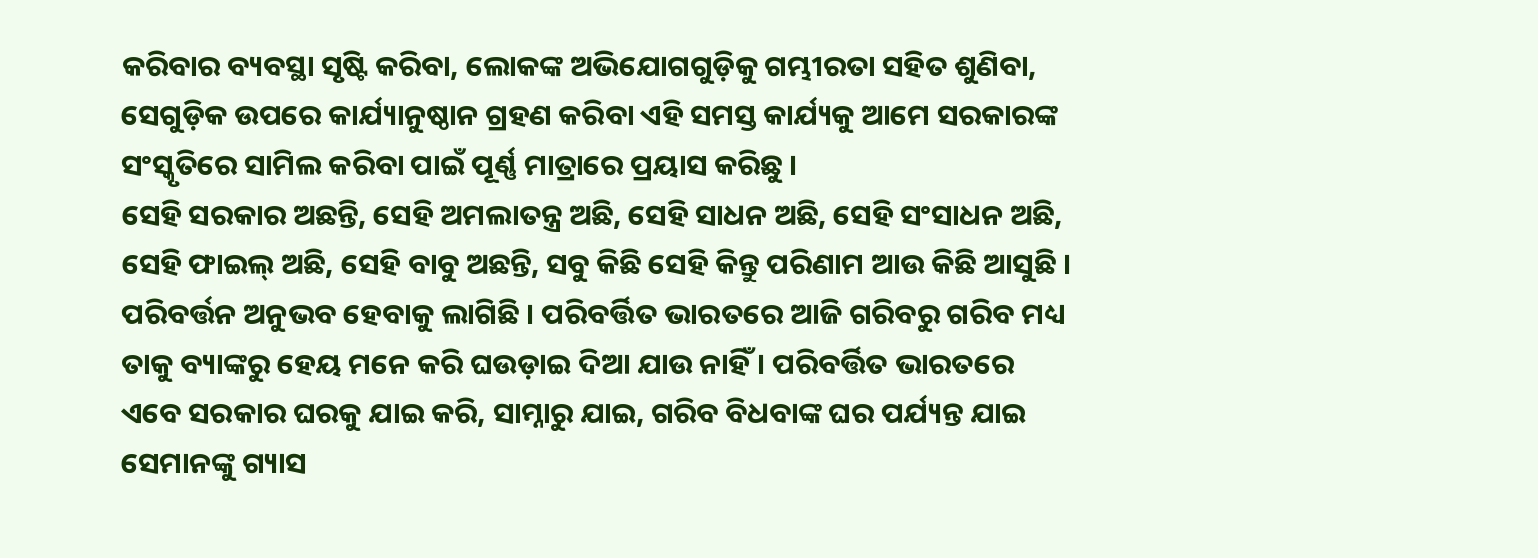କରିବାର ବ୍ୟବସ୍ଥା ସୃଷ୍ଟି କରିବା, ଲୋକଙ୍କ ଅଭିଯୋଗଗୁଡ଼ିକୁ ଗମ୍ଭୀରତା ସହିତ ଶୁଣିବା, ସେଗୁଡ଼ିକ ଉପରେ କାର୍ଯ୍ୟାନୁଷ୍ଠାନ ଗ୍ରହଣ କରିବା ଏହି ସମସ୍ତ କାର୍ଯ୍ୟକୁ ଆମେ ସରକାରଙ୍କ ସଂସ୍କୃତିରେ ସାମିଲ କରିବା ପାଇଁ ପୂର୍ଣ୍ଣ ମାତ୍ରାରେ ପ୍ରୟାସ କରିଛୁ ।
ସେହି ସରକାର ଅଛନ୍ତି, ସେହି ଅମଲାତନ୍ତ୍ର ଅଛି, ସେହି ସାଧନ ଅଛି, ସେହି ସଂସାଧନ ଅଛି, ସେହି ଫାଇଲ୍ ଅଛି, ସେହି ବାବୁ ଅଛନ୍ତି, ସବୁ କିଛି ସେହି କିନ୍ତୁ ପରିଣାମ ଆଉ କିଛି ଆସୁଛି । ପରିବର୍ତ୍ତନ ଅନୁଭବ ହେବାକୁ ଲାଗିଛି । ପରିବର୍ତ୍ତିତ ଭାରତରେ ଆଜି ଗରିବରୁ ଗରିବ ମଧ୍ୟ ତାକୁ ବ୍ୟାଙ୍କରୁ ହେୟ ମନେ କରି ଘଉଡ଼ାଇ ଦିଆ ଯାଉ ନାହିଁ । ପରିବର୍ତ୍ତିତ ଭାରତରେ ଏବେ ସରକାର ଘରକୁ ଯାଇ କରି, ସାମ୍ନାରୁ ଯାଇ, ଗରିବ ବିଧବାଙ୍କ ଘର ପର୍ଯ୍ୟନ୍ତ ଯାଇ ସେମାନଙ୍କୁ ଗ୍ୟାସ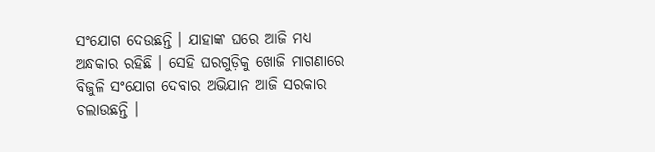ସଂଯୋଗ ଦେଉଛନ୍ତି । ଯାହାଙ୍କ ଘରେ ଆଜି ମଧ୍ୟ ଅନ୍ଧକାର ରହିଛି । ସେହି ଘରଗୁଡ଼ିକୁ ଖୋଜି ମାଗଣାରେ ବିଜୁଳି ସଂଯୋଗ ଦେବାର ଅଭିଯାନ ଆଜି ସରକାର ଚଲାଉଛନ୍ତି ।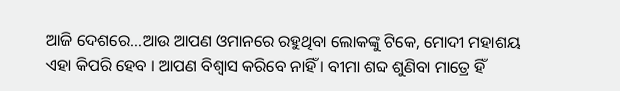ଆଜି ଦେଶରେ…ଆଉ ଆପଣ ଓମାନରେ ରହୁଥିବା ଲୋକଙ୍କୁ ଟିକେ, ମୋଦୀ ମହାଶୟ ଏହା କିପରି ହେବ । ଆପଣ ବିଶ୍ୱାସ କରିବେ ନାହିଁ । ବୀମା ଶବ୍ଦ ଶୁଣିବା ମାତ୍ରେ ହିଁ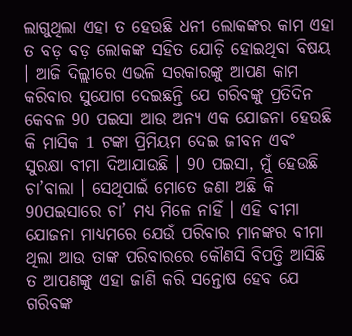ଲାଗୁଥିଲା ଏହା ତ ହେଉଛି ଧନୀ ଲୋକଙ୍କର କାମ ଏହା ତ ବଡ଼ ବଡ଼ ଲୋକଙ୍କ ସହିତ ଯୋଡ଼ି ହୋଇଥିବା ବିଷୟ । ଆଜି ଦିଲ୍ଲୀରେ ଏଭଳି ସରକାରଙ୍କୁ ଆପଣ କାମ କରିବାର ସୁଯୋଗ ଦେଇଛନ୍ତି ଯେ ଗରିବଙ୍କୁ ପ୍ରତିଦିନ କେବଳ 90 ପଇସା ଆଉ ଅନ୍ୟ ଏକ ଯୋଜନା ହେଉଛି କି ମାସିକ 1 ଟଙ୍କା ପ୍ରିମିୟମ ଦେଇ ଜୀବନ ଏବଂ ସୁରକ୍ଷା ବୀମା ଦିଆଯାଉଛି । 90 ପଇସା, ମୁଁ ହେଉଛି ଚା’ବାଲା । ସେଥିପାଇଁ ମୋତେ ଜଣା ଅଛି କି 90ପଇସାରେ ଚା’ ମଧ୍ୟ ମିଳେ ନାହିଁ । ଏହି ବୀମା ଯୋଜନା ମାଧ୍ୟମରେ ଯେଉଁ ପରିବାର ମାନଙ୍କର ବୀମା ଥିଲା ଆଉ ତାଙ୍କ ପରିବାରରେ କୌଣସି ବିପତ୍ତି ଆସିଛି ତ ଆପଣଙ୍କୁ ଏହା ଜାଣି କରି ସନ୍ତୋଷ ହେବ ଯେ ଗରିବଙ୍କ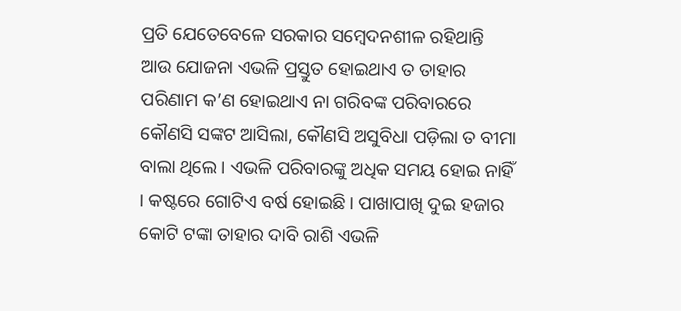ପ୍ରତି ଯେତେବେଳେ ସରକାର ସମ୍ବେଦନଶୀଳ ରହିଥାନ୍ତି ଆଉ ଯୋଜନା ଏଭଳି ପ୍ରସ୍ତୁତ ହୋଇଥାଏ ତ ତାହାର ପରିଣାମ କ’ଣ ହୋଇଥାଏ ନା ଗରିବଙ୍କ ପରିବାରରେ କୌଣସି ସଙ୍କଟ ଆସିଲା, କୌଣସି ଅସୁବିଧା ପଡ଼ିଲା ତ ବୀମା ବାଲା ଥିଲେ । ଏଭଳି ପରିବାରଙ୍କୁ ଅଧିକ ସମୟ ହୋଇ ନାହିଁ । କଷ୍ଟରେ ଗୋଟିଏ ବର୍ଷ ହୋଇଛି । ପାଖାପାଖି ଦୁଇ ହଜାର କୋଟି ଟଙ୍କା ତାହାର ଦାବି ରାଶି ଏଭଳି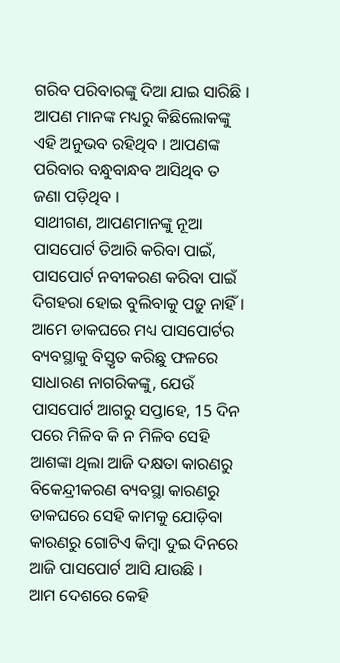ଗରିବ ପରିବାରଙ୍କୁ ଦିଆ ଯାଇ ସାରିଛି । ଆପଣ ମାନଙ୍କ ମଧ୍ୟରୁ କିଛିଲୋକଙ୍କୁ ଏହି ଅନୁଭବ ରହିଥିବ । ଆପଣଙ୍କ ପରିବାର ବନ୍ଧୁବାନ୍ଧବ ଆସିଥିବ ତ ଜଣା ପଡ଼ିଥିବ ।
ସାଥୀଗଣ, ଆପଣମାନଙ୍କୁ ନୂଆ ପାସପୋର୍ଟ ତିଆରି କରିବା ପାଇଁ, ପାସପୋର୍ଟ ନବୀକରଣ କରିବା ପାଇଁ ଦିଗହରା ହୋଇ ବୁଲିବାକୁ ପଡ଼ୁ ନାହିଁ । ଆମେ ଡାକଘରେ ମଧ୍ୟ ପାସପୋର୍ଟର ବ୍ୟବସ୍ଥାକୁ ବିସ୍ତୃତ କରିଛୁ ଫଳରେ ସାଧାରଣ ନାଗରିକଙ୍କୁ, ଯେଉଁ ପାସପୋର୍ଟ ଆଗରୁ ସପ୍ତାହେ, 15 ଦିନ ପରେ ମିଳିବ କି ନ ମିଳିବ ସେହି ଆଶଙ୍କା ଥିଲା ଆଜି ଦକ୍ଷତା କାରଣରୁ ବିକେନ୍ଦ୍ରୀକରଣ ବ୍ୟବସ୍ଥା କାରଣରୁ ଡାକଘରେ ସେହି କାମକୁ ଯୋଡ଼ିବା କାରଣରୁ ଗୋଟିଏ କିମ୍ବା ଦୁଇ ଦିନରେ ଆଜି ପାସପୋର୍ଟ ଆସି ଯାଉଛି ।
ଆମ ଦେଶରେ କେହି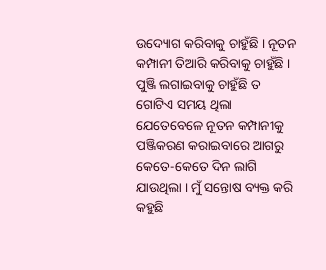ଉଦ୍ୟୋଗ କରିବାକୁ ଚାହୁଁଛି । ନୂତନ କମ୍ପାନୀ ତିଆରି କରିବାକୁ ଚାହୁଁଛି । ପୁଞ୍ଜି ଲଗାଇବାକୁ ଚାହୁଁଛି ତ ଗୋଟିଏ ସମୟ ଥିଲା ଯେତେବେଳେ ନୂତନ କମ୍ପାନୀକୁ ପଞ୍ଜିକରଣ କରାଇବାରେ ଆଗରୁ କେତେ-କେତେ ଦିନ ଲାଗି ଯାଉଥିଲା । ମୁଁ ସନ୍ତୋଷ ବ୍ୟକ୍ତ କରି କହୁଛି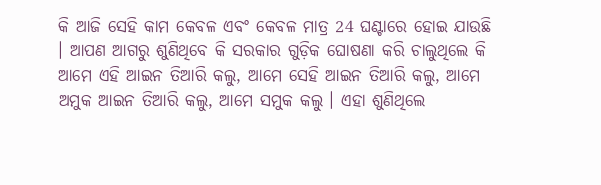କି ଆଜି ସେହି କାମ କେବଳ ଏବଂ କେବଳ ମାତ୍ର 24 ଘଣ୍ଟାରେ ହୋଇ ଯାଉଛି । ଆପଣ ଆଗରୁ ଶୁଣିଥିବେ କି ସରକାର ଗୁଡ଼ିକ ଘୋଷଣା କରି ଚାଲୁଥିଲେ କି ଆମେ ଏହି ଆଇନ ତିଆରି କଲୁ, ଆମେ ସେହି ଆଇନ ତିଆରି କଲୁ, ଆମେ ଅମୁକ ଆଇନ ତିଆରି କଲୁ, ଆମେ ସମୁକ କଲୁ । ଏହା ଶୁଣିଥିଲେ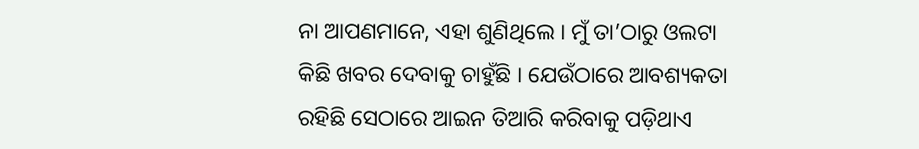ନା ଆପଣମାନେ, ଏହା ଶୁଣିଥିଲେ । ମୁଁ ତା’ଠାରୁ ଓଲଟା କିଛି ଖବର ଦେବାକୁ ଚାହୁଁଛି । ଯେଉଁଠାରେ ଆବଶ୍ୟକତା ରହିଛି ସେଠାରେ ଆଇନ ତିଆରି କରିବାକୁ ପଡ଼ିଥାଏ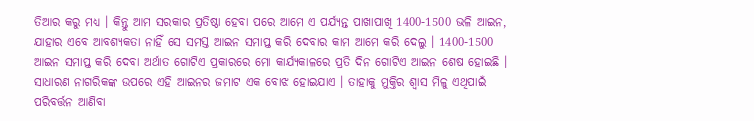ତିଆର କରୁ ମଧ୍ୟ । କିନ୍ତୁ ଆମ ସରକାର ପ୍ରତିଷ୍ଠା ହେବା ପରେ ଆମେ ଏ ପର୍ଯ୍ୟନ୍ତ ପାଖାପାଖି 1400-1500 ଭଳି ଆଇନ, ଯାହାର ଏବେ ଆବଶ୍ୟକତା ନାହିଁ ସେ ସମସ୍ତ ଆଇନ ସମାପ୍ତ କରି ଦେବାର କାମ ଆମେ କରି ଦେଲୁ । 1400-1500 ଆଇନ ସମାପ୍ତ କରି ଦେବା ଅର୍ଥାତ ଗୋଟିଏ ପ୍ରକାରରେ ମୋ କାର୍ଯ୍ୟକାଳରେ ପ୍ରତି ଦିନ ଗୋଟିଏ ଆଇନ ଶେଷ ହୋଇଛି । ସାଧାରଣ ନାଗରିକଙ୍କ ଉପରେ ଏହି ଆଇନର ଜମାଟ ଏକ ବୋଝ ହୋଇଯାଏ । ତାହାକୁ ମୁକ୍ତିର ଶ୍ୱାସ ମିଳୁ ଏଥିପାଇଁ ପରିବର୍ତ୍ତନ ଆଣିବା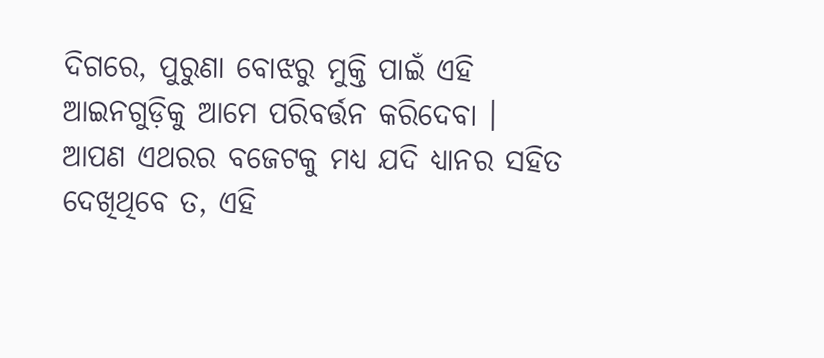ଦିଗରେ, ପୁରୁଣା ବୋଝରୁ ମୁକ୍ତି ପାଇଁ ଏହି ଆଇନଗୁଡ଼ିକୁ ଆମେ ପରିବର୍ତ୍ତନ କରିଦେବା ।
ଆପଣ ଏଥରର ବଜେଟକୁ ମଧ୍ୟ ଯଦି ଧ୍ୟାନର ସହିତ ଦେଖିଥିବେ ତ, ଏହି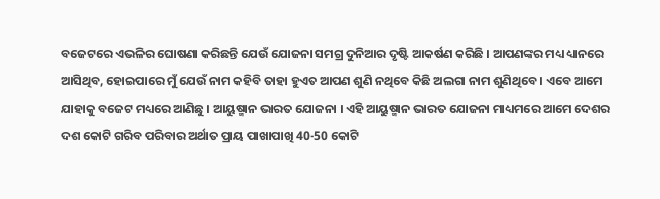ବଜେଟରେ ଏଭଳିର ଘୋଷଣା କରିଛନ୍ତି ଯେଉଁ ଯୋଜନା ସମଗ୍ର ଦୁନିଆର ଦୃଷ୍ଟି ଆକର୍ଷଣ କରିଛି । ଆପଣଙ୍କର ମଧ୍ୟ ଧ୍ୟାନରେ ଆସିଥିବ, ହୋଇପାରେ ମୁଁ ଯେଉଁ ନାମ କହିବି ତାହା ହୁଏତ ଆପଣ ଶୁଣି ନଥିବେ କିଛି ଅଲଗା ନାମ ଶୁଣିଥିବେ । ଏବେ ଆମେ ଯାହାକୁ ବଜେଟ ମଧ୍ୟରେ ଆଣିଛୁ । ଆୟୁଷ୍ମାନ ଭାରତ ଯୋଜନା । ଏହି ଆୟୁଷ୍ମାନ ଭାରତ ଯୋଜନା ମାଧ୍ୟମରେ ଆମେ ଦେଶର ଦଶ କୋଟି ଗରିବ ପରିବାର ଅର୍ଥାତ ପ୍ରାୟ ପାଖାପାଖି 40-50 କୋଟି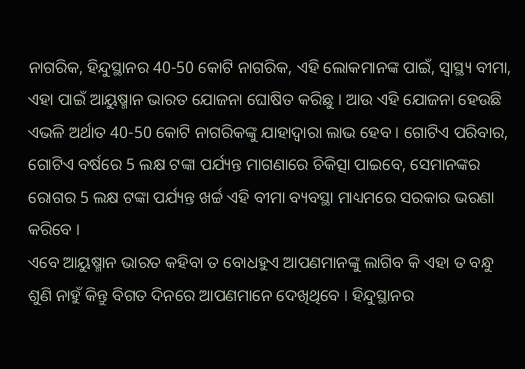ନାଗରିକ, ହିନ୍ଦୁସ୍ଥାନର 40-50 କୋଟି ନାଗରିକ, ଏହି ଲୋକମାନଙ୍କ ପାଇଁ, ସ୍ୱାସ୍ଥ୍ୟ ବୀମା, ଏହା ପାଇଁ ଆୟୁଷ୍ମାନ ଭାରତ ଯୋଜନା ଘୋଷିତ କରିଛୁ । ଆଉ ଏହି ଯୋଜନା ହେଉଛି ଏଭଳି ଅର୍ଥାତ 40-50 କୋଟି ନାଗରିକଙ୍କୁ ଯାହାଦ୍ୱାରା ଲାଭ ହେବ । ଗୋଟିଏ ପରିବାର, ଗୋଟିଏ ବର୍ଷରେ 5 ଲକ୍ଷ ଟଙ୍କା ପର୍ଯ୍ୟନ୍ତ ମାଗଣାରେ ଚିକିତ୍ସା ପାଇବେ, ସେମାନଙ୍କର ରୋଗର 5 ଲକ୍ଷ ଟଙ୍କା ପର୍ଯ୍ୟନ୍ତ ଖର୍ଚ୍ଚ ଏହି ବୀମା ବ୍ୟବସ୍ଥା ମାଧ୍ୟମରେ ସରକାର ଭରଣା କରିବେ ।
ଏବେ ଆୟୁଷ୍ମାନ ଭାରତ କହିବା ତ ବୋଧହୁଏ ଆପଣମାନଙ୍କୁ ଲାଗିବ କି ଏହା ତ ବନ୍ଧୁ ଶୁଣି ନାହୁଁ କିନ୍ତୁ ବିଗତ ଦିନରେ ଆପଣମାନେ ଦେଖିଥିବେ । ହିନ୍ଦୁସ୍ଥାନର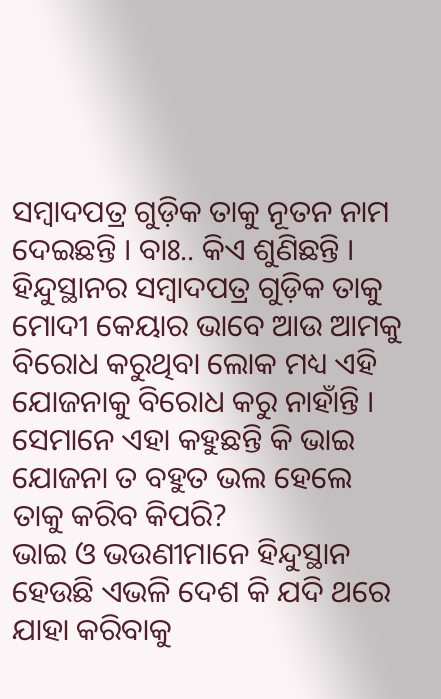ସମ୍ବାଦପତ୍ର ଗୁଡ଼ିକ ତାକୁ ନୂତନ ନାମ ଦେଇଛନ୍ତି । ବାଃ.. କିଏ ଶୁଣିଛନ୍ତି । ହିନ୍ଦୁସ୍ଥାନର ସମ୍ବାଦପତ୍ର ଗୁଡ଼ିକ ତାକୁ ମୋଦୀ କେୟାର ଭାବେ ଆଉ ଆମକୁ ବିରୋଧ କରୁଥିବା ଲୋକ ମଧ୍ୟ ଏହି ଯୋଜନାକୁ ବିରୋଧ କରୁ ନାହାଁନ୍ତି । ସେମାନେ ଏହା କହୁଛନ୍ତି କି ଭାଇ ଯୋଜନା ତ ବହୁତ ଭଲ ହେଲେ ତାକୁ କରିବ କିପରି?
ଭାଇ ଓ ଭଉଣୀମାନେ ହିନ୍ଦୁସ୍ଥାନ ହେଉଛି ଏଭଳି ଦେଶ କି ଯଦି ଥରେ ଯାହା କରିବାକୁ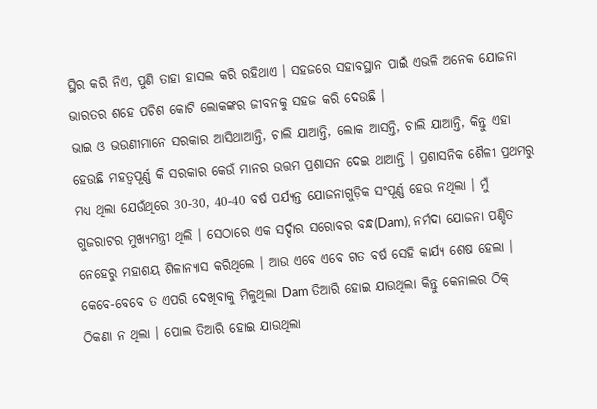ସ୍ଥିର କରି ନିଏ, ପୁଣି ତାହା ହାସଲ କରି ରହିଥାଏ । ସହଜରେ ସହାବସ୍ଥାନ ପାଇଁ ଏଭଳି ଅନେକ ଯୋଜନା ଭାରତର ଶହେ ପଚିଶ କୋଟି ଲୋକଙ୍କର ଜୀବନକୁ ସହଜ କରି ଦେଉଛି ।
ଭାଇ ଓ ଭଉଣୀମାନେ ସରକାର ଆସିଥାଆନ୍ତି, ଚାଲି ଯାଆନ୍ତି, ଲୋକ ଆସନ୍ତି, ଚାଲି ଯାଆନ୍ତି, କିନ୍ତୁ ଏହା ହେଉଛି ମହତ୍ୱପୂର୍ଣ୍ଣ କି ସରକାର କେଉଁ ମାନର ଉତ୍ତମ ପ୍ରଶାସନ ଦେଇ ଥାଆନ୍ତି । ପ୍ରଶାସନିକ ଶୈଳୀ ପ୍ରଥମରୁ ମଧ୍ୟ ଥିଲା ଯେଉଁଥିରେ 30-30, 40-40 ବର୍ଷ ପର୍ଯ୍ୟନ୍ତ ଯୋଜନାଗୁଡ଼ିକ ସଂପୂର୍ଣ୍ଣ ହେଉ ନଥିଲା । ମୁଁ ଗୁଜରାଟର ମୁଖ୍ୟମନ୍ତ୍ରୀ ଥିଲି । ସେଠାରେ ଏକ ସର୍ଦ୍ଦାର ସରୋବର ବନ୍ଧ(Dam), ନର୍ମଦା ଯୋଜନା ପଣ୍ଡିତ ନେହେରୁ ମହାଶୟ ଶିଳାନ୍ୟାସ କରିଥିଲେ । ଆଉ ଏବେ ଏବେ ଗତ ବର୍ଷ ସେହି କାର୍ଯ୍ୟ ଶେଷ ହେଲା । କେବେ-ବେବେ ତ ଏପରି ଦେଖିବାକୁ ମିଳୁଥିଲା Dam ତିଆରି ହୋଇ ଯାଉଥିଲା କିନ୍ତୁ କେନାଲର ଠିକ୍ ଠିକଣା ନ ଥିଲା । ପୋଲ ତିଆରି ହୋଇ ଯାଉଥିଲା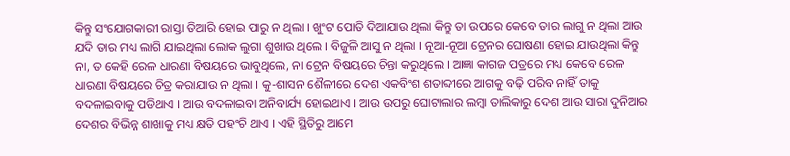କିନ୍ତୁ ସଂଯୋଗକାରୀ ରାସ୍ତା ତିଆରି ହୋଇ ପାରୁ ନ ଥିଲା । ଖୁଂଟ ପୋତି ଦିଆଯାଉ ଥିଲା କିନ୍ତୁ ତା ଉପରେ କେବେ ତାର ଲାଗୁ ନ ଥିଲା ଆଉ ଯଦି ତାର ମଧ୍ୟ ଲାଗି ଯାଇଥିଲା ଲୋକ ଲୁଗା ଶୁଖାଉ ଥିଲେ । ବିଜୁଳି ଆସୁ ନ ଥିଲା । ନୂଆ-ନୂଆ ଟ୍ରେନର ଘୋଷଣା ହୋଇ ଯାଉଥିଲା କିନ୍ତୁ ନା, ତ କେହି ରେଳ ଧାରଣା ବିଷୟରେ ଭାବୁଥିଲେ, ନା ଟ୍ରେନ ବିଷୟରେ ଚିନ୍ତା କରୁଥିଲେ । ଆଜ୍ଞା କାଗଜ ପତ୍ରରେ ମଧ୍ୟ କେବେ ରେଳ ଧାରଣା ବିଷୟରେ ଚିତ୍ର କରାଯାଉ ନ ଥିଲା । କୁ-ଶାସନ ଶୈଳୀରେ ଦେଶ ଏକବିଂଶ ଶତାବ୍ଦୀରେ ଆଗକୁ ବଢ଼ି ପରିବ ନାହିଁ ତାକୁ ବଦଳାଇବାକୁ ପଡିଥାଏ । ଆଉ ବଦଳାଇବା ଅନିବାର୍ଯ୍ୟ ହୋଇଥାଏ । ଆଉ ଉପରୁ ଘୋଟାଲାର ଲମ୍ବା ତାଲିକାରୁ ଦେଶ ଆଉ ସାରା ଦୁନିଆର ଦେଶର ବିଭିନ୍ନ ଶାଖାକୁ ମଧ୍ୟ କ୍ଷତି ପହଂଚି ଥାଏ । ଏହି ସ୍ଥିତିରୁ ଆମେ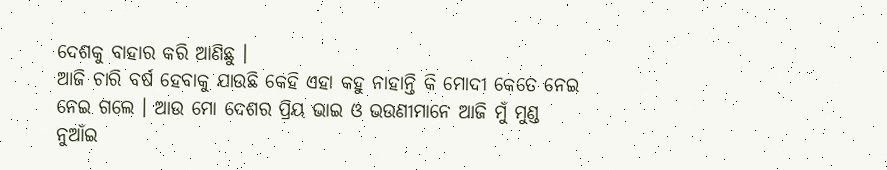ଦେଶକୁ ବାହାର କରି ଆଣିଛୁ ।
ଆଜି ଚାରି ବର୍ଷ ହେବାକୁ ଯାଉଛି କେହି ଏହା କହୁ ନାହାନ୍ତି କି ମୋଦୀ କେତେ ନେଇ ନେଇ ଗଲେ । ଆଉ ମୋ ଦେଶର ପ୍ରିୟ ଭାଇ ଓ ଭଉଣୀମାନେ ଆଜି ମୁଁ ମୁଣ୍ଡ ନୁଆଁଇ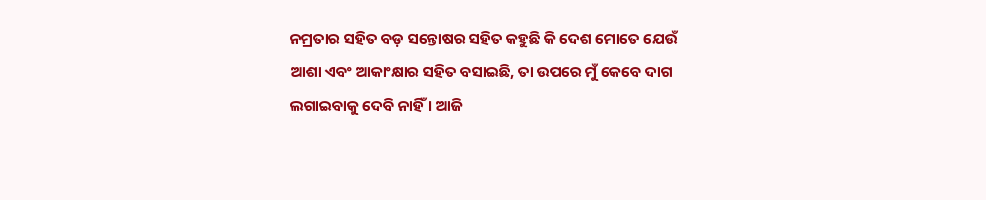ନମ୍ରତାର ସହିତ ବଡ଼ ସନ୍ତୋଷର ସହିତ କହୁଛି କି ଦେଶ ମୋତେ ଯେଉଁ ଆଶା ଏବଂ ଆକାଂକ୍ଷାର ସହିତ ବସାଇଛି, ତା ଉପରେ ମୁଁ କେବେ ଦାଗ ଲଗାଇବାକୁ ଦେବି ନାହିଁ । ଆଜି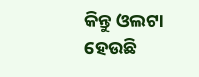କିନ୍ତୁ ଓଲଟା ହେଉଛି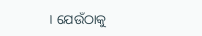। ଯେଉଁଠାକୁ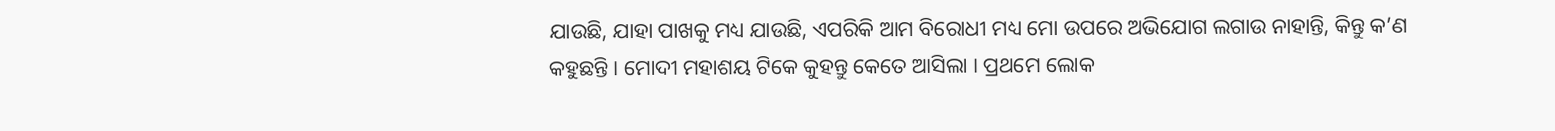ଯାଉଛି, ଯାହା ପାଖକୁ ମଧ୍ୟ ଯାଉଛି, ଏପରିକି ଆମ ବିରୋଧୀ ମଧ୍ୟ ମୋ ଉପରେ ଅଭିଯୋଗ ଲଗାଉ ନାହାନ୍ତି, କିନ୍ତୁ କ’ଣ କହୁଛନ୍ତି । ମୋଦୀ ମହାଶୟ ଟିକେ କୁହନ୍ତୁ କେତେ ଆସିଲା । ପ୍ରଥମେ ଲୋକ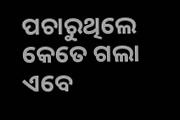ପଚାରୁଥିଲେ କେତେ ଗଲା ଏବେ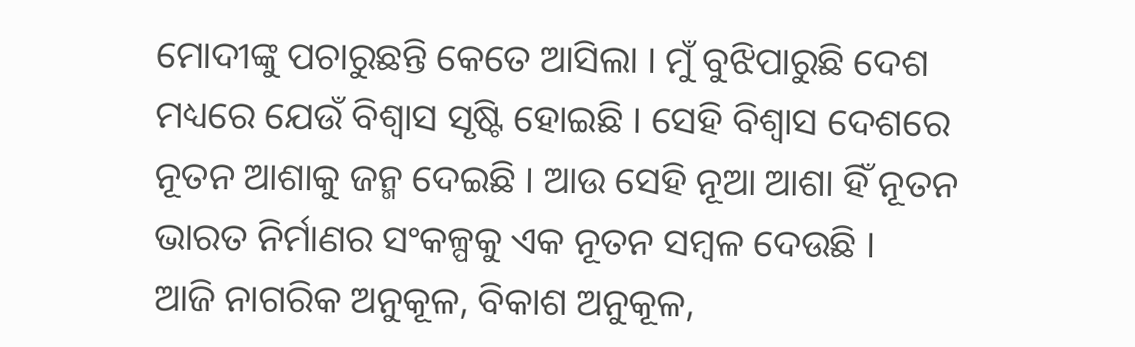ମୋଦୀଙ୍କୁ ପଚାରୁଛନ୍ତି କେତେ ଆସିଲା । ମୁଁ ବୁଝିପାରୁଛି ଦେଶ ମଧ୍ୟରେ ଯେଉଁ ବିଶ୍ୱାସ ସୃଷ୍ଟି ହୋଇଛି । ସେହି ବିଶ୍ୱାସ ଦେଶରେ ନୂତନ ଆଶାକୁ ଜନ୍ମ ଦେଇଛି । ଆଉ ସେହି ନୂଆ ଆଶା ହିଁ ନୂତନ ଭାରତ ନିର୍ମାଣର ସଂକଳ୍ପକୁ ଏକ ନୂତନ ସମ୍ବଳ ଦେଉଛି ।
ଆଜି ନାଗରିକ ଅନୁକୂଳ, ବିକାଶ ଅନୁକୂଳ,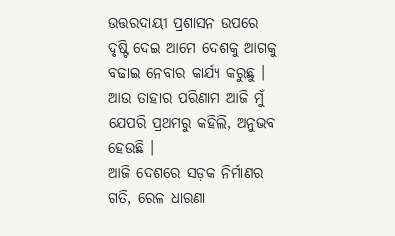ଉତ୍ତରଦାୟୀ ପ୍ରଶାସନ ଉପରେ ଦୃଷ୍ଟି ଦେଇ ଆମେ ଦେଶକୁ ଆଗକୁ ବଢାଇ ନେବାର କାର୍ଯ୍ୟ କରୁଛୁ । ଆଉ ତାହାର ପରିଣାମ ଆଜି ମୁଁ ଯେପରି ପ୍ରଥମରୁ କହିଲି, ଅନୁଭବ ହେଉଛି ।
ଆଜି ଦେଶରେ ସଡ଼କ ନିର୍ମାଣର ଗତି, ରେଳ ଧାରଣା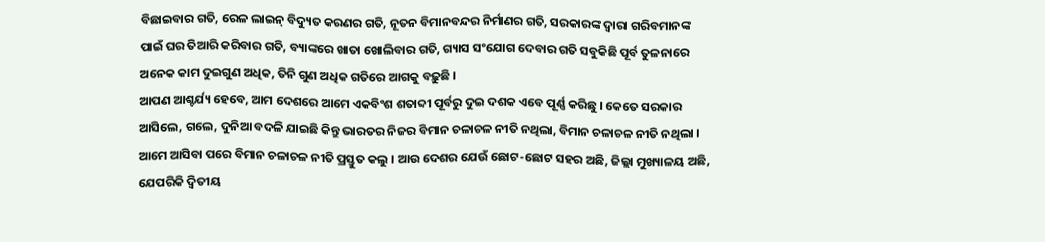ବିଛାଇବାର ଗତି, ରେଳ ଲାଇନ୍ ବିଦ୍ୟୁତ କରଣର ଗତି, ନୂତନ ବିମାନବନ୍ଦର ନିର୍ମାଣର ଗତି, ସରକାରଙ୍କ ଦ୍ୱାରା ଗରିବମାନଙ୍କ ପାଇଁ ଘର ତିଆରି କରିବାର ଗତି, ବ୍ୟାଙ୍କରେ ଖାତା ଖୋଲିବାର ଗତି, ଗ୍ୟାସ ସଂଯୋଗ ଦେବାର ଗତି ସବୁକିଛି ପୂର୍ବ ତୁଳନାରେ ଅନେକ କାମ ଦୁଇଗୁଣ ଅଧିକ, ତିନି ଗୁଣ ଅଧିକ ଗତିରେ ଆଗକୁ ବଢ଼ୁଛି ।
ଆପଣ ଆଶ୍ଚର୍ଯ୍ୟ ହେବେ, ଆମ ଦେଶରେ ଆମେ ଏକବିଂଶ ଶତାବ୍ଦୀ ପୂର୍ବରୁ ଦୁଇ ଦଶକ ଏବେ ପୂର୍ଣ୍ଣ କରିଛୁ । କେତେ ସରକାର ଆସିଲେ, ଗଲେ, ଦୁନିଆ ବଦଳି ଯାଇଛି କିନ୍ତୁ ଭାରତର ନିଜର ବିମାନ ଚଳାଚଳ ନୀତି ନଥିଲା, ବିମାନ ଚଳାଚଳ ନୀତି ନଥିଲା । ଆମେ ଆସିବା ପରେ ବିମାନ ଚଳାଚଳ ନୀତି ପ୍ରସ୍ତୁତ କଲୁ । ଆଉ ଦେଶର ଯେଉଁ ଛୋଟ-ଛୋଟ ସହର ଅଛି, ଜିଲ୍ଲା ମୁଖ୍ୟାଳୟ ଅଛି, ଯେପରିକି ଦ୍ୱିତୀୟ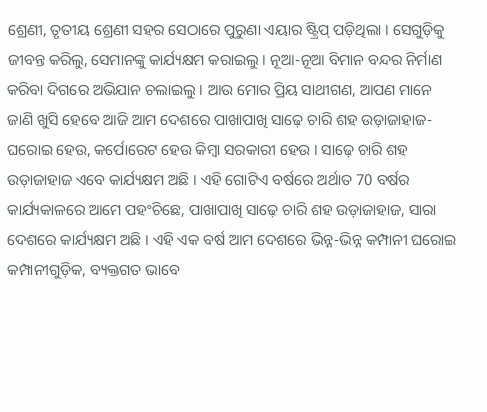ଶ୍ରେଣୀ, ତୃତୀୟ ଶ୍ରେଣୀ ସହର ସେଠାରେ ପୁରୁଣା ଏୟାର ଷ୍ଟ୍ରିପ୍ ପଡ଼ିଥିଲା । ସେଗୁଡ଼ିକୁ ଜୀବନ୍ତ କରିଲୁ, ସେମାନଙ୍କୁ କାର୍ଯ୍ୟକ୍ଷମ କରାଇଲୁ । ନୂଆ-ନୂଆ ବିମାନ ବନ୍ଦର ନିର୍ମାଣ କରିବା ଦିଗରେ ଅଭିଯାନ ଚଲାଇଲୁ । ଆଉ ମୋର ପ୍ରିୟ ସାଥୀଗଣ, ଆପଣ ମାନେ ଜାଣି ଖୁସି ହେବେ ଆଜି ଆମ ଦେଶରେ ପାଖାପାଖି ସାଢ଼େ ଚାରି ଶହ ଉଡ଼ାଜାହାଜ- ଘରୋଇ ହେଉ, କର୍ପୋରେଟ ହେଉ କିମ୍ବା ସରକାରୀ ହେଉ । ସାଢ଼େ ଚାରି ଶହ ଉଡ଼ାଜାହାଜ ଏବେ କାର୍ଯ୍ୟକ୍ଷମ ଅଛି । ଏହି ଗୋଟିଏ ବର୍ଷରେ ଅର୍ଥାତ 70 ବର୍ଷର କାର୍ଯ୍ୟକାଳରେ ଆମେ ପହଂଚିଛେ, ପାଖାପାଖି ସାଢ଼େ ଚାରି ଶହ ଉଡ଼ାଜାହାଜ, ସାରା ଦେଶରେ କାର୍ଯ୍ୟକ୍ଷମ ଅଛି । ଏହି ଏକ ବର୍ଷ ଆମ ଦେଶରେ ଭିନ୍ନ-ଭିନ୍ନ କମ୍ପାନୀ ଘରୋଇ କମ୍ପାନୀଗୁଡ଼ିକ, ବ୍ୟକ୍ତଗତ ଭାବେ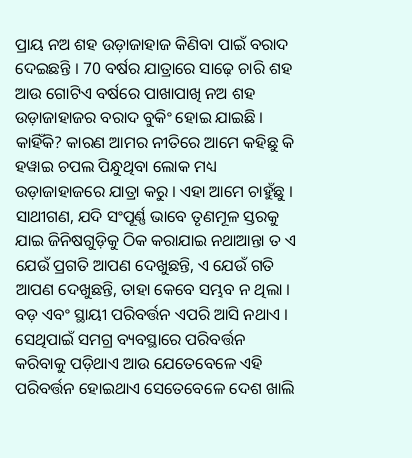ପ୍ରାୟ ନଅ ଶହ ଉଡ଼ାଜାହାଜ କିଣିବା ପାଇଁ ବରାଦ ଦେଇଛନ୍ତି । 70 ବର୍ଷର ଯାତ୍ରାରେ ସାଢ଼େ ଚାରି ଶହ ଆଉ ଗୋଟିଏ ବର୍ଷରେ ପାଖାପାଖି ନଅ ଶହ ଉଡ଼ାଜାହାଜର ବରାଦ ବୁକିଂ ହୋଇ ଯାଇଛି । କାହିଁକି? କାରଣ ଆମର ନୀତିରେ ଆମେ କହିଛୁ କି ହୱାଇ ଚପଲ ପିନ୍ଧୁଥିବା ଲୋକ ମଧ୍ୟ ଉଡ଼ାଜାହାଜରେ ଯାତ୍ରା କରୁ । ଏହା ଆମେ ଚାହୁଁଛୁ ।
ସାଥୀଗଣ, ଯଦି ସଂପୂର୍ଣ୍ଣ ଭାବେ ତୃଣମୂଳ ସ୍ତରକୁ ଯାଇ ଜିନିଷଗୁଡ଼ିକୁ ଠିକ କରାଯାଇ ନଥାଆନ୍ତା ତ ଏ ଯେଉଁ ପ୍ରଗତି ଆପଣ ଦେଖୁଛନ୍ତି, ଏ ଯେଉଁ ଗତି ଆପଣ ଦେଖୁଛନ୍ତି, ତାହା କେବେ ସମ୍ଭବ ନ ଥିଲା । ବଡ଼ ଏବଂ ସ୍ଥାୟୀ ପରିବର୍ତ୍ତନ ଏପରି ଆସି ନଥାଏ । ସେଥିପାଇଁ ସମଗ୍ର ବ୍ୟବସ୍ଥାରେ ପରିବର୍ତ୍ତନ କରିବାକୁ ପଡ଼ିଥାଏ ଆଉ ଯେତେବେଳେ ଏହି ପରିବର୍ତ୍ତନ ହୋଇଥାଏ ସେତେବେଳେ ଦେଶ ଖାଲି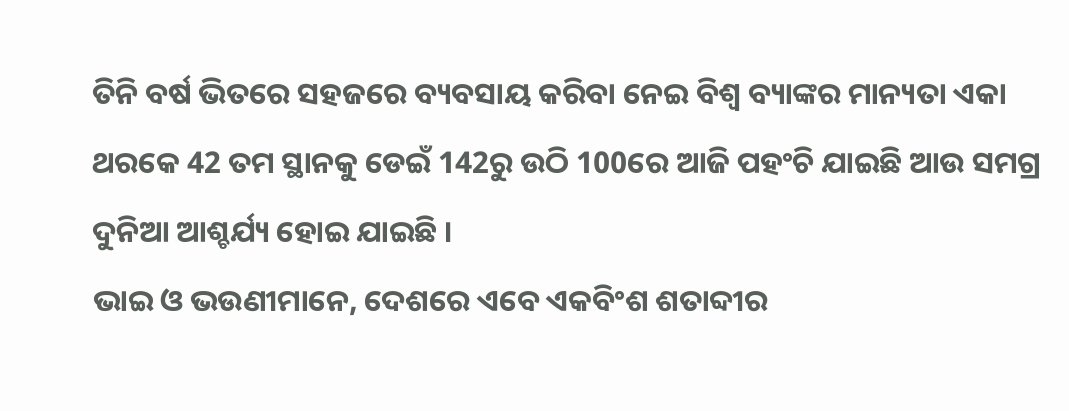ତିନି ବର୍ଷ ଭିତରେ ସହଜରେ ବ୍ୟବସାୟ କରିବା ନେଇ ବିଶ୍ୱ ବ୍ୟାଙ୍କର ମାନ୍ୟତା ଏକା ଥରକେ 42 ତମ ସ୍ଥାନକୁ ଡେଇଁ 142ରୁ ଉଠି 100ରେ ଆଜି ପହଂଚି ଯାଇଛି ଆଉ ସମଗ୍ର ଦୁନିଆ ଆଶ୍ଚର୍ଯ୍ୟ ହୋଇ ଯାଇଛି ।
ଭାଇ ଓ ଭଉଣୀମାନେ, ଦେଶରେ ଏବେ ଏକବିଂଶ ଶତାବ୍ଦୀର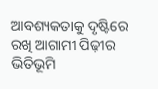ଆବଶ୍ୟକତାକୁ ଦୃଷ୍ଟିରେ ରଖି ଆଗାମୀ ପିଢ଼ୀର ଭିତିଭୂମି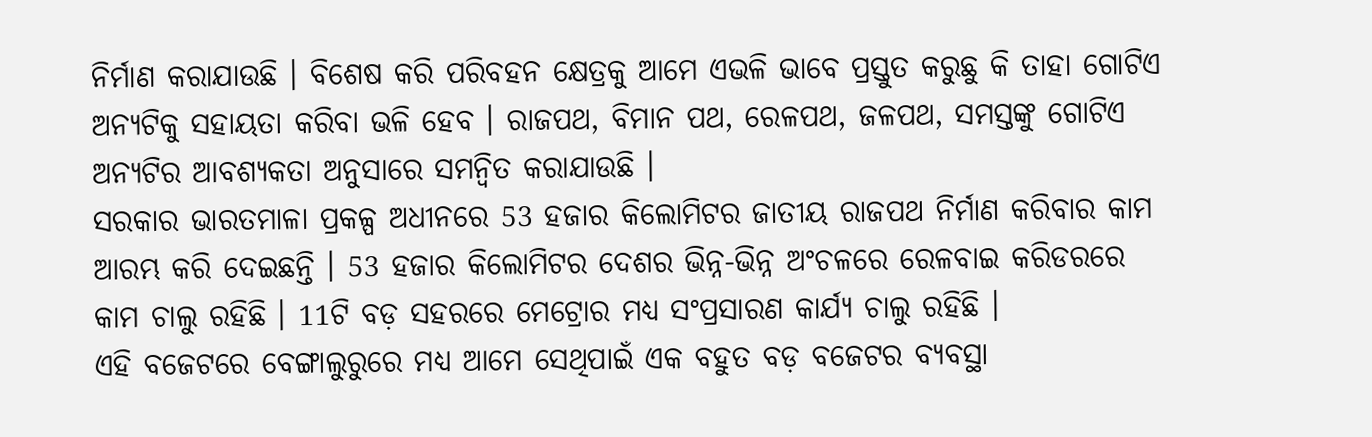ନିର୍ମାଣ କରାଯାଉଛି । ବିଶେଷ କରି ପରିବହନ କ୍ଷେତ୍ରକୁ ଆମେ ଏଭଳି ଭାବେ ପ୍ରସ୍ତୁତ କରୁଛୁ କି ତାହା ଗୋଟିଏ ଅନ୍ୟଟିକୁ ସହାୟତା କରିବା ଭଳି ହେବ । ରାଜପଥ, ବିମାନ ପଥ, ରେଳପଥ, ଜଳପଥ, ସମସ୍ତଙ୍କୁ ଗୋଟିଏ ଅନ୍ୟଟିର ଆବଶ୍ୟକତା ଅନୁସାରେ ସମନ୍ୱିତ କରାଯାଉଛି ।
ସରକାର ଭାରତମାଳା ପ୍ରକଳ୍ପ ଅଧୀନରେ 53 ହଜାର କିଲୋମିଟର ଜାତୀୟ ରାଜପଥ ନିର୍ମାଣ କରିବାର କାମ ଆରମ୍ଭ କରି ଦେଇଛନ୍ତି । 53 ହଜାର କିଲୋମିଟର ଦେଶର ଭିନ୍ନ-ଭିନ୍ନ ଅଂଚଳରେ ରେଳବାଇ କରିଡରରେ କାମ ଚାଲୁ ରହିଛି । 11ଟି ବଡ଼ ସହରରେ ମେଟ୍ରୋର ମଧ୍ୟ ସଂପ୍ରସାରଣ କାର୍ଯ୍ୟ ଚାଲୁ ରହିଛି ।
ଏହି ବଜେଟରେ ବେଙ୍ଗାଲୁରୁରେ ମଧ୍ୟ ଆମେ ସେଥିପାଇଁ ଏକ ବହୁତ ବଡ଼ ବଜେଟର ବ୍ୟବସ୍ଥା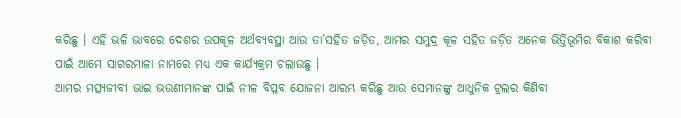କରିଛୁ । ଏହି ଭଳି ଭାବରେ ଦେଶର ଉପକୂଳ ଅର୍ଥବ୍ୟବସ୍ଥା ଆଉ ତା’ସହିତ ଜଡ଼ିତ, ଆମର ସମୁଦ୍ର କୂଳ ସହିତ ଜଡ଼ିତ ଅନେକ ଭିତ୍ତିଭୂମିର ବିକାଶ କରିବା ପାଇଁ ଆମେ ସାଗରମାଳା ନାମରେ ମଧ୍ୟ ଏକ କାର୍ଯ୍ୟକ୍ରମ ଚଲାଉଛୁ ।
ଆମର ମତ୍ସ୍ୟଜୀବୀ ଭାଇ ଭଉଣୀମାନଙ୍କ ପାଇଁ ନୀଳ ବିପ୍ଳବ ଯୋଜନା ଆରମ୍ଭ କରିଛୁ ଆଉ ସେମାନଙ୍କୁ ଆଧୁନିକ ଟ୍ରଲର କିଣିବା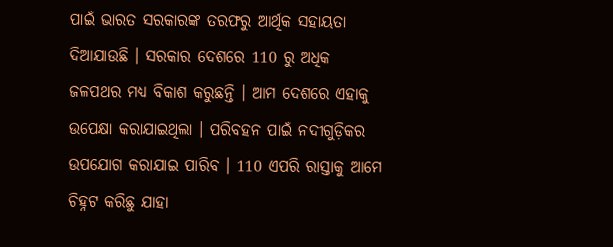ପାଇଁ ଭାରତ ସରକାରଙ୍କ ତରଫରୁ ଆର୍ଥିକ ସହାୟତା ଦିଆଯାଉଛି । ସରକାର ଦେଶରେ 110 ରୁ ଅଧିକ ଜଳପଥର ମଧ୍ୟ ବିକାଶ କରୁଛନ୍ତି । ଆମ ଦେଶରେ ଏହାକୁ ଉପେକ୍ଷା କରାଯାଇଥିଲା । ପରିବହନ ପାଇଁ ନଦୀଗୁଡ଼ିକର ଉପଯୋଗ କରାଯାଇ ପାରିବ । 110 ଏପରି ରାସ୍ତାକୁ ଆମେ ଚିହ୍ନଟ କରିଛୁ ଯାହା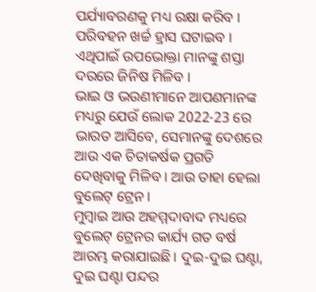ପର୍ଯ୍ୟାବରଣକୁ ମଧ୍ୟ ରକ୍ଷା କରିବ । ପରିବହନ ଖର୍ଚ୍ଚ ହ୍ରାସ ଘଟାଇବ । ଏଥିପାଇଁ ଉପଭୋକ୍ତା ମାନଙ୍କୁ ଶସ୍ତା ଦରରେ ଜିନିଷ ମିଳିବ ।
ଭାଇ ଓ ଭଉଣୀମାନେ ଆପଣମାନଙ୍କ ମଧ୍ୟରୁ ଯେଉଁ ଲୋକ 2022-23 ରେ ଭାରତ ଆସିବେ, ସେମାନଙ୍କୁ ଦେଶରେ ଆଉ ଏକ ଚିତାକର୍ଷକ ପ୍ରଗତି ଦେଖିବାକୁ ମିଳିବ । ଆଉ ତାହା ହେଲା ବୁଲେଟ୍ ଟ୍ରେନ ।
ମୁମ୍ବାଇ ଆଉ ଅହମ୍ମଦାବାଦ ମଧ୍ୟରେ ବୁଲେଟ୍ ଟ୍ରେନର କାର୍ଯ୍ୟ ଗତ ବର୍ଷ ଆରମ୍ଭ କରାଯାଇଛି । ଦୁଇ-ଦୁଇ ଘଣ୍ଟା, ଦୁଇ ଘଣ୍ଟା ପନ୍ଦର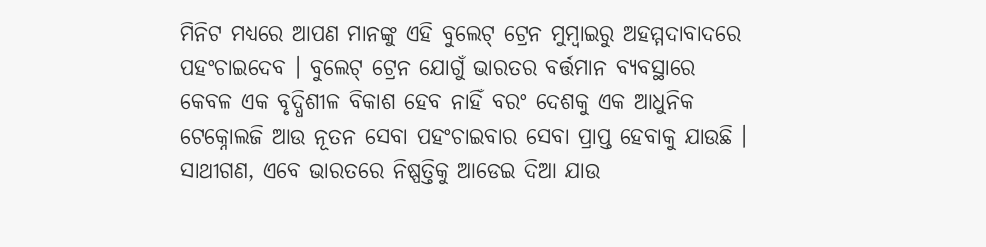ମିନିଟ ମଧ୍ୟରେ ଆପଣ ମାନଙ୍କୁ ଏହି ବୁଲେଟ୍ ଟ୍ରେନ ମୁମ୍ବାଇରୁ ଅହମ୍ମଦାବାଦରେ ପହଂଚାଇଦେବ । ବୁଲେଟ୍ ଟ୍ରେନ ଯୋଗୁଁ ଭାରତର ବର୍ତ୍ତମାନ ବ୍ୟବସ୍ଥାରେ କେବଳ ଏକ ବୃଦ୍ଧିଶୀଳ ବିକାଶ ହେବ ନାହିଁ ବରଂ ଦେଶକୁ ଏକ ଆଧୁନିକ ଟେକ୍ନୋଲଜି ଆଉ ନୂତନ ସେବା ପହଂଚାଇବାର ସେବା ପ୍ରାପ୍ତ ହେବାକୁ ଯାଉଛି ।
ସାଥୀଗଣ, ଏବେ ଭାରତରେ ନିଷ୍ପତ୍ତିକୁ ଆଡେଇ ଦିଆ ଯାଉ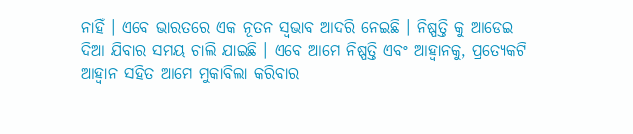ନାହିଁ । ଏବେ ଭାରତରେ ଏକ ନୂତନ ସ୍ୱଭାବ ଆଦରି ନେଇଛି । ନିଷ୍ପତ୍ତି କୁ ଆଡେଇ ଦିଆ ଯିବାର ସମୟ ଚାଲି ଯାଇଛି । ଏବେ ଆମେ ନିଷ୍ପତ୍ତି ଏବଂ ଆହ୍ୱାନକୁ, ପ୍ରତ୍ୟେକଟି ଆହ୍ୱାନ ସହିତ ଆମେ ମୁକାବିଲା କରିବାର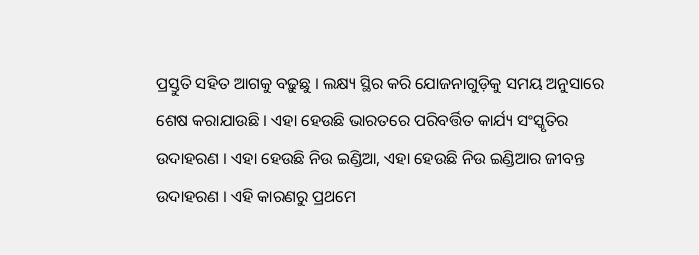ପ୍ରସ୍ତୁତି ସହିତ ଆଗକୁ ବଢ଼ୁଛୁ । ଲକ୍ଷ୍ୟ ସ୍ଥିର କରି ଯୋଜନାଗୁଡ଼ିକୁ ସମୟ ଅନୁସାରେ ଶେଷ କରାଯାଉଛି । ଏହା ହେଉଛି ଭାରତରେ ପରିବର୍ତ୍ତିତ କାର୍ଯ୍ୟ ସଂସ୍କୃତିର ଉଦାହରଣ । ଏହା ହେଉଛି ନିଉ ଇଣ୍ଡିଆ, ଏହା ହେଉଛି ନିଉ ଇଣ୍ଡିଆର ଜୀବନ୍ତ ଉଦାହରଣ । ଏହି କାରଣରୁ ପ୍ରଥମେ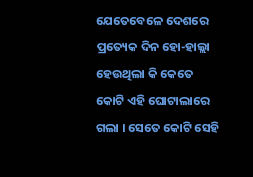ଯେତେବେଳେ ଦେଶରେ ପ୍ରତ୍ୟେକ ଦିନ ହୋ-ହାଲ୍ଲା ହେଉଥିଲା କି କେତେ କୋଟି ଏହି ଘୋଟାଲାରେ ଗଲା । ସେତେ କୋଟି ସେହି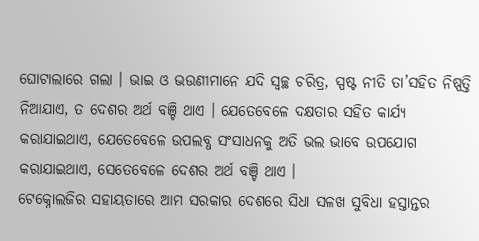ଘୋଟାଲାରେ ଗଲା । ଭାଇ ଓ ଭଉଣୀମାନେ ଯଦି ସ୍ୱଚ୍ଛ ଚରିତ୍ର, ସ୍ପଷ୍ଟ ନୀତି ତା’ସହିତ ନିଷ୍ପତ୍ତି ନିଆଯାଏ, ତ ଦେଶର ଅର୍ଥ ବଞ୍ଚି ଥାଏ । ଯେତେବେଳେ ଦକ୍ଷତାର ସହିତ କାର୍ଯ୍ୟ କରାଯାଇଥାଏ, ଯେତେବେଳେ ଉପଲବ୍ଧ ସଂସାଧନକୁ ଅତି ଭଲ ଭାବେ ଉପଯୋଗ କରାଯାଇଥାଏ, ସେତେବେଳେ ଦେଶର ଅର୍ଥ ବଞ୍ଚି ଥାଏ ।
ଟେକ୍ନୋଲଜିର ସହାୟତାରେ ଆମ ସରକାର ଦେଶରେ ସିଧା ସଳଖ ସୁବିଧା ହସ୍ତାନ୍ତର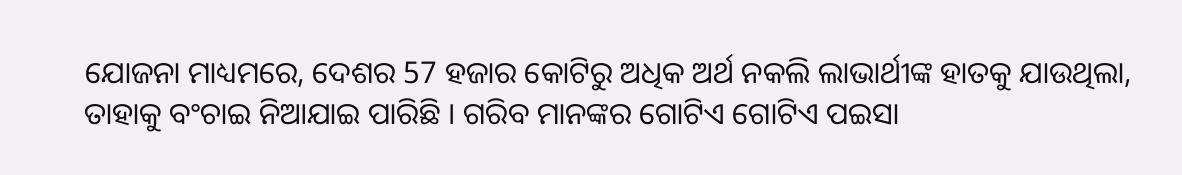ଯୋଜନା ମାଧ୍ୟମରେ, ଦେଶର 57 ହଜାର କୋଟିରୁ ଅଧିକ ଅର୍ଥ ନକଲି ଲାଭାର୍ଥୀଙ୍କ ହାତକୁ ଯାଉଥିଲା, ତାହାକୁ ବଂଚାଇ ନିଆଯାଇ ପାରିଛି । ଗରିବ ମାନଙ୍କର ଗୋଟିଏ ଗୋଟିଏ ପଇସା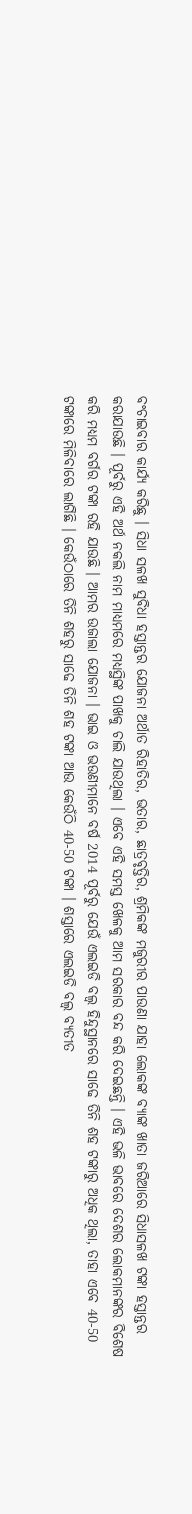ବଂଚାଇବାର କାର୍ଯ୍ୟ କରିଛୁ । ସିଧା ସଳଖ ସୁବିଧା ହସ୍ତାନ୍ତର ଯୋଜନା ଅର୍ଥାତ ରିହାତିର, ଭତାର, ଛାତ୍ରବୃତ୍ତିର, ଶ୍ରମିକଙ୍କ ମଜୁରୀର ପାଉଣା ଯାହା ଲୋକଙ୍କ ବ୍ୟାଙ୍କ ଖାତା ଜରିଆରେ ସିଧାସଳଖ ଟଙ୍କା ହସ୍ତାନ୍ତର କରାଯାଉଛି । ପୂର୍ବରୁ ଏହି ଅର୍ଥ ନକଲି ନାମ ମାଧ୍ୟମରେ ମଧ୍ୟସ୍ଥିଙ୍କ ପାଖକୁ ଚାଲି ଯାଉଥିଲା । ଏବେ ଏହି ସମସ୍ତ ଖେଳକୁ ଆମ ସରକାର ବନ୍ଦ କରି ଦେଇଛନ୍ତି । ଏହି ଭଳି ଭାବରେ ଦେଶର ଲୋକମାନଙ୍କର ବିଶେଷ କରି ମଧ୍ୟମ ବର୍ଗର ଟଙ୍କା ରହି ଯାଉଛି । ଆମର ଉଜାଲା ଯୋଜନା । ଭାଇ ଓ ଭଉଣୀମାନେ ବର୍ଷ 2014 ପୂର୍ବରୁ ଯେଉଁ ଏଲଇଡି ବଲ୍ବ ହିନ୍ଦୁସ୍ଥାନରେ ସାଢେ ତିନି ଶହ ଟଙ୍କାରୁ ଅଧିକ ଥିଲା, ତାହା ଏବେ 40-50 ଟଙ୍କାରେ ମିଳିବାରେ ଲାଗିଛି । କେଉଁଠାରେ ତିନି ଶହରୁ ସାଢେ ତିନି ଶହ ଟଙ୍କା ଆଉ କେଉଁଠି 40-50 ଟଙ୍କା । ଶସ୍ତାରେ ଏଲଇଡି ବଲ୍ବ ବ୍ୟତୀତ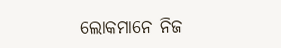ଲୋକମାନେ ନିଜ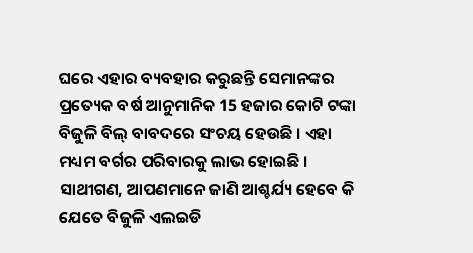ଘରେ ଏହାର ବ୍ୟବହାର କରୁଛନ୍ତି ସେମାନଙ୍କର ପ୍ରତ୍ୟେକ ବର୍ଷ ଆନୁମାନିକ 15 ହଜାର କୋଟି ଟଙ୍କା ବିଜୁଳି ବିଲ୍ ବାବଦରେ ସଂଚୟ ହେଉଛି । ଏହା ମଧ୍ୟମ ବର୍ଗର ପରିବାରକୁ ଲାଭ ହୋଇଛି ।
ସାଥୀଗଣ, ଆପଣମାନେ ଜାଣି ଆଶ୍ଚର୍ଯ୍ୟ ହେବେ କି ଯେତେ ବିଜୁଳି ଏଲଇଡି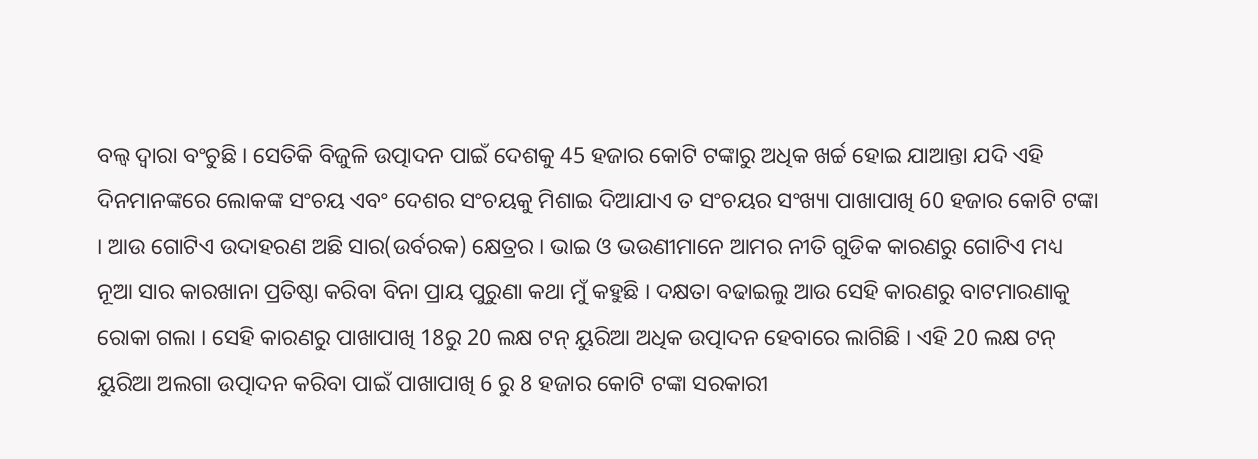ବଲ୍ବ ଦ୍ୱାରା ବଂଚୁଛି । ସେତିକି ବିଜୁଳି ଉତ୍ପାଦନ ପାଇଁ ଦେଶକୁ 45 ହଜାର କୋଟି ଟଙ୍କାରୁ ଅଧିକ ଖର୍ଚ୍ଚ ହୋଇ ଯାଆନ୍ତା ଯଦି ଏହି ଦିନମାନଙ୍କରେ ଲୋକଙ୍କ ସଂଚୟ ଏବଂ ଦେଶର ସଂଚୟକୁ ମିଶାଇ ଦିଆଯାଏ ତ ସଂଚୟର ସଂଖ୍ୟା ପାଖାପାଖି 60 ହଜାର କୋଟି ଟଙ୍କା । ଆଉ ଗୋଟିଏ ଉଦାହରଣ ଅଛି ସାର(ଉର୍ବରକ) କ୍ଷେତ୍ରର । ଭାଇ ଓ ଭଉଣୀମାନେ ଆମର ନୀତି ଗୁଡିକ କାରଣରୁ ଗୋଟିଏ ମଧ୍ୟ ନୂଆ ସାର କାରଖାନା ପ୍ରତିଷ୍ଠା କରିବା ବିନା ପ୍ରାୟ ପୁରୁଣା କଥା ମୁଁ କହୁଛି । ଦକ୍ଷତା ବଢାଇଲୁ ଆଉ ସେହି କାରଣରୁ ବାଟମାରଣାକୁ ରୋକା ଗଲା । ସେହି କାରଣରୁ ପାଖାପାଖି 18ରୁ 20 ଲକ୍ଷ ଟନ୍ ୟୁରିଆ ଅଧିକ ଉତ୍ପାଦନ ହେବାରେ ଲାଗିଛି । ଏହି 20 ଲକ୍ଷ ଟନ୍ ୟୁରିଆ ଅଲଗା ଉତ୍ପାଦନ କରିବା ପାଇଁ ପାଖାପାଖି 6 ରୁ 8 ହଜାର କୋଟି ଟଙ୍କା ସରକାରୀ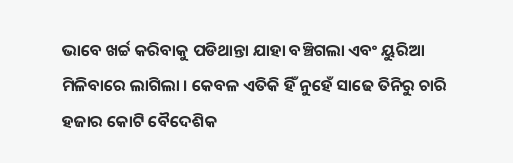ଭାବେ ଖର୍ଚ୍ଚ କରିବାକୁ ପଡିଥାନ୍ତା ଯାହା ବଞ୍ଚିଗଲା ଏବଂ ୟୁରିଆ ମିଳିବାରେ ଲାଗିଲା । କେବଳ ଏତିକି ହିଁ ନୁହେଁ ସାଢେ ତିନିରୁ ଚାରି ହଜାର କୋଟି ବୈଦେଶିକ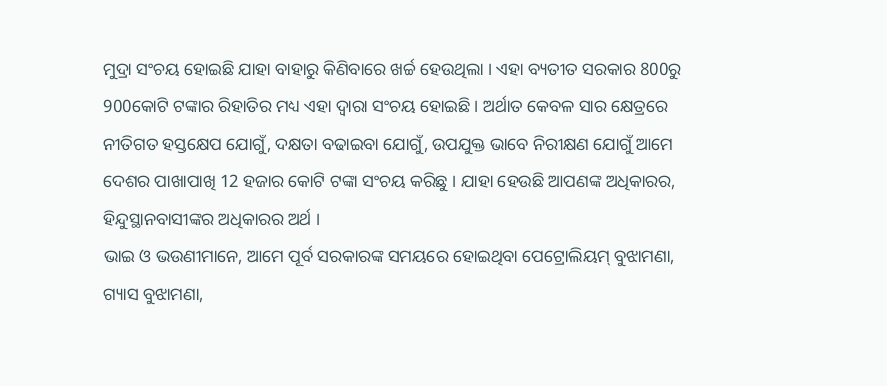ମୁଦ୍ରା ସଂଚୟ ହୋଇଛି ଯାହା ବାହାରୁ କିଣିବାରେ ଖର୍ଚ୍ଚ ହେଉଥିଲା । ଏହା ବ୍ୟତୀତ ସରକାର 800ରୁ 900କୋଟି ଟଙ୍କାର ରିହାତିର ମଧ୍ୟ ଏହା ଦ୍ୱାରା ସଂଚୟ ହୋଇଛି । ଅର୍ଥାତ କେବଳ ସାର କ୍ଷେତ୍ରରେ ନୀତିଗତ ହସ୍ତକ୍ଷେପ ଯୋଗୁଁ, ଦକ୍ଷତା ବଢାଇବା ଯୋଗୁଁ, ଉପଯୁକ୍ତ ଭାବେ ନିରୀକ୍ଷଣ ଯୋଗୁଁ ଆମେ ଦେଶର ପାଖାପାଖି 12 ହଜାର କୋଟି ଟଙ୍କା ସଂଚୟ କରିଛୁ । ଯାହା ହେଉଛି ଆପଣଙ୍କ ଅଧିକାରର, ହିନ୍ଦୁସ୍ଥାନବାସୀଙ୍କର ଅଧିକାରର ଅର୍ଥ ।
ଭାଇ ଓ ଭଉଣୀମାନେ, ଆମେ ପୂର୍ବ ସରକାରଙ୍କ ସମୟରେ ହୋଇଥିବା ପେଟ୍ରୋଲିୟମ୍ ବୁଝାମଣା, ଗ୍ୟାସ ବୁଝାମଣା,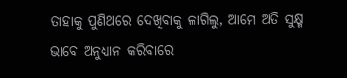ତାହାକୁ ପୁଣିଥରେ ଦେଖିବାକୁ ଳାଗିଲୁ, ଆମେ ଅତି ସୁକ୍ଷ୍ମ ଭାବେ ଅନୁଧ୍ୟାନ କରିବାରେ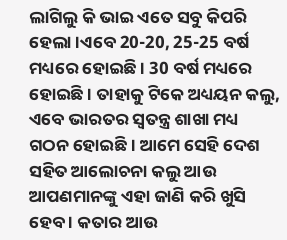ଲାଗିଲୁ କି ଭାଇ ଏତେ ସବୁ କିପରି ହେଲା ।ଏବେ 20-20, 25-25 ବର୍ଷ ମଧ୍ୟରେ ହୋଇଛି । 30 ବର୍ଷ ମଧ୍ୟରେ ହୋଇଛି । ତାହାକୁ ଟିକେ ଅଧ୍ୟୟନ କଲୁ, ଏବେ ଭାରତର ସ୍ୱତନ୍ତ୍ର ଶାଖା ମଧ୍ୟ ଗଠନ ହୋଇଛି । ଆମେ ସେହି ଦେଶ ସହିତ ଆଲୋଚନା କଲୁ ଆଉ ଆପଣମାନଙ୍କୁ ଏହା ଜାଣି କରି ଖୁସି ହେବ । କତାର ଆଉ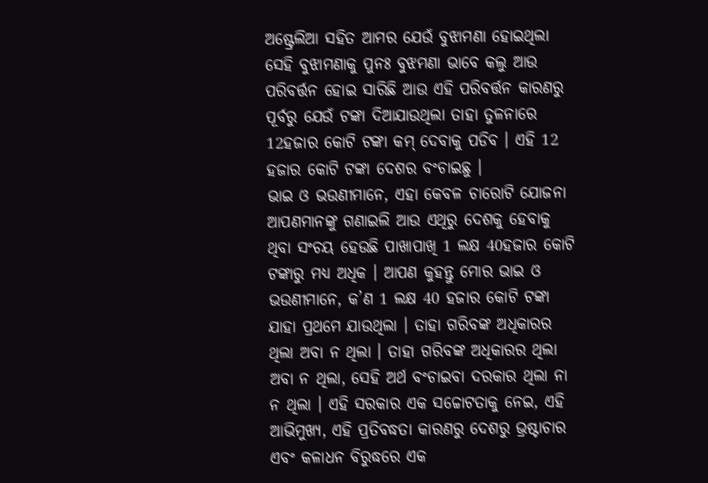ଅଷ୍ଟ୍ରେଲିଆ ସହିତ ଆମର ଯେଉଁ ବୁଝାମଣା ହୋଇଥିଲା ସେହି ବୁଝାମଣାକୁ ପୁନଃ ବୁଝମଣା ଭାବେ କଲୁ ଆଉ ପରିବର୍ତ୍ତନ ହୋଇ ସାରିଛି ଆଉ ଏହି ପରିବର୍ତ୍ତନ କାରଣରୁ ପୂର୍ବରୁ ଯେଉଁ ଟଙ୍କା ଦିଆଯାଉଥିଲା ତାହା ତୁଳନାରେ 12ହଜାର କୋଟି ଟଙ୍କା କମ୍ ଦେବାକୁ ପଡିବ । ଏହି 12 ହଜାର କୋଟି ଟଙ୍କା ଦେଶର ବଂଚାଇଛୁ ।
ଭାଇ ଓ ଭଉଣୀମାନେ, ଏହା କେବଳ ଚାରୋଟି ଯୋଜନା ଆପଣମାନଙ୍କୁ ଗଣାଇଲି ଆଉ ଏଥିରୁ ଦେଶକୁ ହେବାକୁ ଥିବା ସଂଚୟ ହେଉଛି ପାଖାପାଖି 1 ଲକ୍ଷ 40ହଜାର କୋଟି ଟଙ୍କାରୁ ମଧ୍ୟ ଅଧିକ । ଆପଣ କୁହନ୍ତୁ ମୋର ଭାଇ ଓ ଭଉଣୀମାନେ, କ’ଣ 1 ଲକ୍ଷ 40 ହଜାର କୋଟି ଟଙ୍କା ଯାହା ପ୍ରଥମେ ଯାଉଥିଲା । ତାହା ଗରିବଙ୍କ ଅଧିକାରର ଥିଲା ଅବା ନ ଥିଲା । ତାହା ଗରିବଙ୍କ ଅଧିକାରର ଥିଲା ଅବା ନ ଥିଲା, ସେହି ଅର୍ଥ ବଂଚାଇବା ଦରକାର ଥିଲା ନା ନ ଥିଲା । ଏହି ସରକାର ଏକ ସଚ୍ଚୋଟତାକୁ ନେଇ, ଏହି ଆଭିମୁଖ୍ୟ, ଏହି ପ୍ରତିବଦ୍ଧତା କାରଣରୁ ଦେଶରୁ ଭ୍ରଷ୍ଟାଚାର ଏବଂ କଳାଧନ ବିରୁଦ୍ଧରେ ଏକ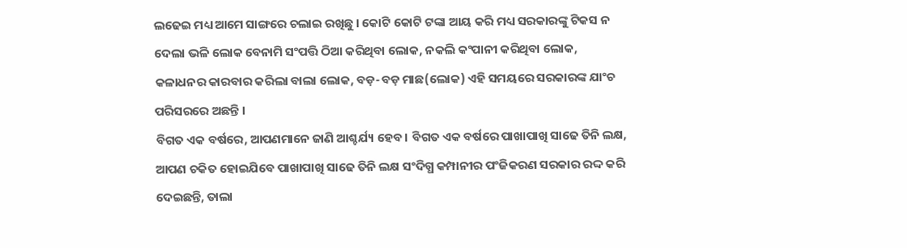ଲଢେଇ ମଧ୍ୟ ଆମେ ସାଙ୍ଗରେ ଚଲାଇ ରଖିଛୁ । କୋଟି କୋଟି ଟଙ୍କା ଆୟ କରି ମଧ୍ୟ ସରକାରଙ୍କୁ ଟିକସ ନ ଦେଲା ଭଳି ଲୋକ ବେନାମି ସଂପତ୍ତି ଠିଆ କରିଥିବା ଲୋକ, ନକଲି କଂପାନୀ କରିଥିବା ଲୋକ, କଳାଧନର କାରବାର କରିଲା ବାଲା ଲୋକ, ବଡ଼-ବଡ଼ ମାଛ(ଲୋକ) ଏହି ସମୟରେ ସରକାରଙ୍କ ଯାଂଚ ପରିସରରେ ଅଛନ୍ତି ।
ବିଗତ ଏକ ବର୍ଷରେ, ଆପଣମାନେ ଜାଣି ଆଶ୍ଚର୍ଯ୍ୟ ହେବ । ବିଗତ ଏକ ବର୍ଷରେ ପାଖାପାଖି ସାଢେ ତିନି ଲକ୍ଷ, ଆପଣ ଚକିତ ହୋଇଯିବେ ପାଖାପାଖି ସାଢେ ତିନି ଲକ୍ଷ ସଂଦିଗ୍ଧ କମ୍ପାନୀର ପଂଜିକରଣ ସରକାର ରଦ୍ଦ କରି ଦେଇଛନ୍ତି, ତାଲା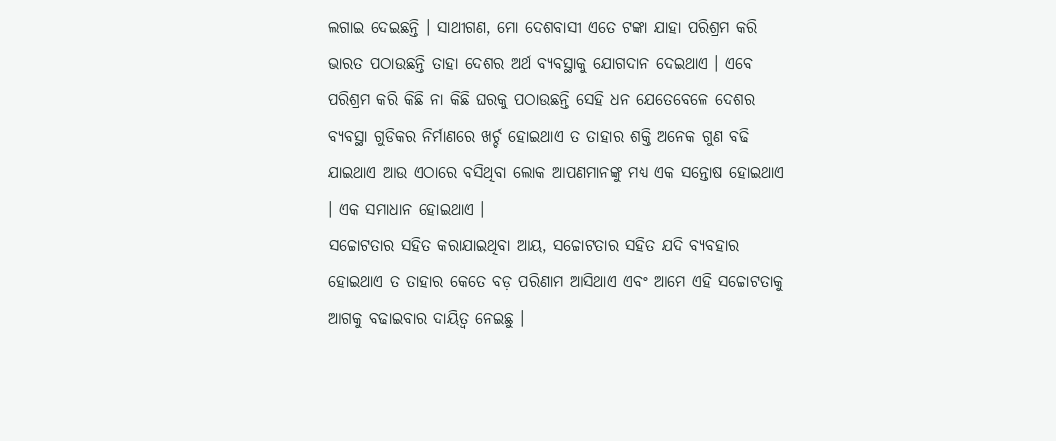ଲଗାଇ ଦେଇଛନ୍ତି । ସାଥୀଗଣ, ମୋ ଦେଶବାସୀ ଏତେ ଟଙ୍କା ଯାହା ପରିଶ୍ରମ କରି ଭାରତ ପଠାଉଛନ୍ତି ତାହା ଦେଶର ଅର୍ଥ ବ୍ୟବସ୍ଥାକୁ ଯୋଗଦାନ ଦେଇଥାଏ । ଏବେ ପରିଶ୍ରମ କରି କିଛି ନା କିଛି ଘରକୁ ପଠାଉଛନ୍ତି ସେହି ଧନ ଯେତେବେଳେ ଦେଶର ବ୍ୟବସ୍ଥା ଗୁଡିକର ନିର୍ମାଣରେ ଖର୍ଚ୍ଚ ହୋଇଥାଏ ତ ତାହାର ଶକ୍ତି ଅନେକ ଗୁଣ ବଢି ଯାଇଥାଏ ଆଉ ଏଠାରେ ବସିଥିବା ଲୋକ ଆପଣମାନଙ୍କୁ ମଧ୍ୟ ଏକ ସନ୍ତୋଷ ହୋଇଥାଏ । ଏକ ସମାଧାନ ହୋଇଥାଏ ।
ସଚ୍ଚୋଟତାର ସହିତ କରାଯାଇଥିବା ଆୟ, ସଚ୍ଚୋଟତାର ସହିତ ଯଦି ବ୍ୟବହାର ହୋଇଥାଏ ତ ତାହାର କେତେ ବଡ଼ ପରିଣାମ ଆସିଥାଏ ଏବଂ ଆମେ ଏହି ସଚ୍ଚୋଟତାକୁ ଆଗକୁ ବଢାଇବାର ଦାୟିତ୍ୱ ନେଇଛୁ ।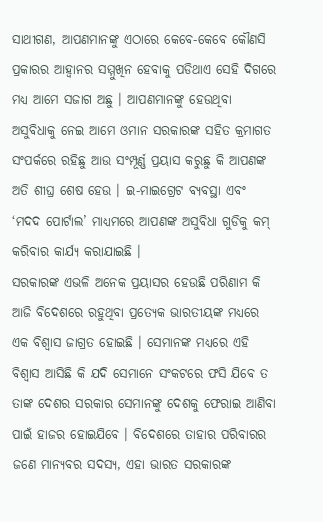ସାଥୀଗଣ, ଆପଣମାନଙ୍କୁ ଏଠାରେ କେବେ-କେବେ କୌଣସି ପ୍ରକାରର ଆହ୍ୱାନର ସମ୍ମୁଖିନ ହେବାକୁ ପଡିଥାଏ ସେହି ଦିଗରେ ମଧ୍ୟ ଆମେ ସଜାଗ ଅଛୁ । ଆପଣମାନଙ୍କୁ ହେଉଥିବା ଅସୁବିଧାକୁ ନେଇ ଆମେ ଓମାନ ସରକାରଙ୍କ ସହିତ କ୍ରମାଗତ ସଂପର୍କରେ ରହିଛୁ ଆଉ ସଂମ୍ପୂର୍ଣ୍ଣ ପ୍ରୟାସ କରୁଛୁ କି ଆପଣଙ୍କ ଅତି ଶୀଘ୍ର ଶେଷ ହେଉ । ଇ-ମାଇଗ୍ରେଟ ବ୍ୟବସ୍ଥା ଏବଂ ‘ମଦଦ ପୋର୍ଟାଲ’ ମାଧ୍ୟମରେ ଆପଣଙ୍କ ଅସୁବିଧା ଗୁଡିକୁ କମ୍ କରିବାର କାର୍ଯ୍ୟ କରାଯାଇଛି ।
ସରକାରଙ୍କ ଏଭଳି ଅନେକ ପ୍ରୟାସର ହେଉଛି ପରିଣାମ କି ଆଜି ବିଦେଶରେ ରହୁଥିବା ପ୍ରତ୍ୟେକ ଭାରତୀୟଙ୍କ ମଧ୍ୟରେ ଏକ ବିଶ୍ୱାସ ଜାଗ୍ରତ ହୋଇଛି । ସେମାନଙ୍କ ମଧ୍ୟରେ ଏହି ବିଶ୍ୱାସ ଆସିଛି କି ଯଦି ସେମାନେ ସଂକଟରେ ଫସି ଯିବେ ତ ତାଙ୍କ ଦେଶର ସରକାର ସେମାନଙ୍କୁ ଦେଶକୁ ଫେରାଇ ଆଣିବା ପାଇଁ ହାଜର ହୋଇଯିବେ । ବିଦେଶରେ ତାହାର ପରିବାରର ଜଣେ ମାନ୍ୟବର ସଦସ୍ୟ, ଏହା ଭାରତ ସରକାରଙ୍କ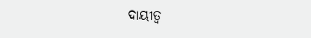ଦାୟୀତ୍ୱ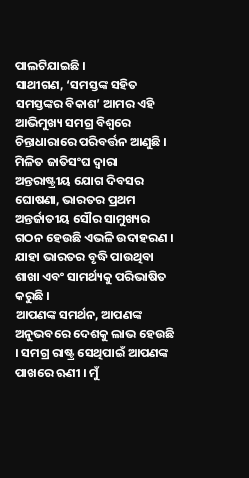ପାଲଟିଯାଇଛି ।
ସାଥୀଗଣ, ‘ସମସ୍ତଙ୍କ ସହିତ ସମସ୍ତଙ୍କର ବିକାଶ’ ଆମର ଏହି ଆଭିମୁଖ୍ୟ ସମଗ୍ର ବିଶ୍ୱରେ ଚିନ୍ତାଧାରାରେ ପରିବର୍ତ୍ତନ ଆଣୁଛି । ମିଳିତ ଜାତିସଂଘ ଦ୍ୱାରା ଅନ୍ତରାଷ୍ଟ୍ରୀୟ ଯୋଗ ଦିବସର ଘୋଷଣା, ଭାରତର ପ୍ରଥମ ଅନ୍ତର୍ଜାତୀୟ ସୌର ସାମୁଖ୍ୟର ଗଠନ ହେଉଛି ଏଭଳି ଉଦାହରଣ । ଯାହା ଭାରତର ବୃଦ୍ଧି ପାଉଥିବା ଶାଖା ଏବଂ ସାମର୍ଥ୍ୟକୁ ପରିଭାଷିତ କରୁଛି ।
ଆପଣଙ୍କ ସମର୍ଥନ, ଆପଣଙ୍କ ଅନୁଭବରେ ଦେଶକୁ ଲାଭ ହେଉଛି । ସମଗ୍ର ରାଷ୍ଟ୍ର ସେଥିପାଇଁ ଆପଣଙ୍କ ପାଖରେ ଋଣୀ । ମୁଁ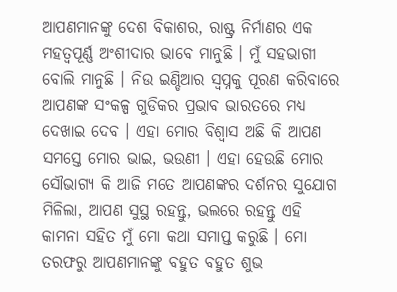ଆପଣମାନଙ୍କୁ ଦେଶ ବିକାଶର, ରାଷ୍ଟ୍ର ନିର୍ମାଣର ଏକ ମହତ୍ୱପୂର୍ଣ୍ଣ ଅଂଶୀଦାର ଭାବେ ମାନୁଛି । ମୁଁ ସହଭାଗୀ ବୋଲି ମାନୁଛି । ନିଉ ଇଣ୍ଡିଆର ସ୍ୱପ୍ନକୁ ପୂରଣ କରିବାରେ ଆପଣଙ୍କ ସଂକଳ୍ପ ଗୁଡିକର ପ୍ରଭାବ ଭାରତରେ ମଧ୍ୟ ଦେଖାଇ ଦେବ । ଏହା ମୋର ବିଶ୍ୱାସ ଅଛି କି ଆପଣ ସମସ୍ତେ ମୋର ଭାଇ, ଭଉଣୀ । ଏହା ହେଉଛି ମୋର ସୌଭାଗ୍ୟ କି ଆଜି ମତେ ଆପଣଙ୍କର ଦର୍ଶନର ସୁଯୋଗ ମିଳିଲା, ଆପଣ ସୁସ୍ଥ ରହନ୍ତୁ, ଭଲରେ ରହନ୍ତୁ ଏହି କାମନା ସହିତ ମୁଁ ମୋ କଥା ସମାପ୍ତ କରୁଛି । ମୋ ତରଫରୁ ଆପଣମାନଙ୍କୁ ବହୁତ ବହୁତ ଶୁଭ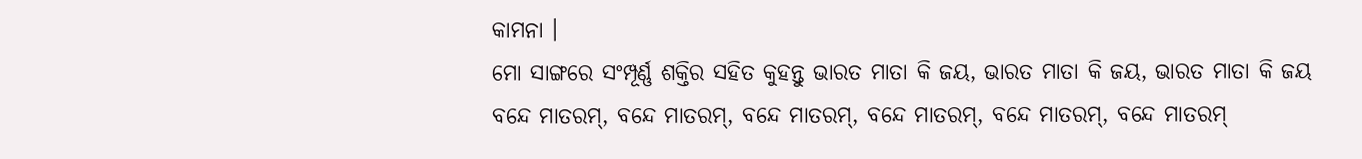କାମନା ।
ମୋ ସାଙ୍ଗରେ ସଂମ୍ପୂର୍ଣ୍ଣ ଶକ୍ତିର ସହିତ କୁହନ୍ତୁ ଭାରତ ମାତା କି ଜୟ, ଭାରତ ମାତା କି ଜୟ, ଭାରତ ମାତା କି ଜୟ
ବନ୍ଦେ ମାତରମ୍, ବନ୍ଦେ ମାତରମ୍, ବନ୍ଦେ ମାତରମ୍, ବନ୍ଦେ ମାତରମ୍, ବନ୍ଦେ ମାତରମ୍, ବନ୍ଦେ ମାତରମ୍